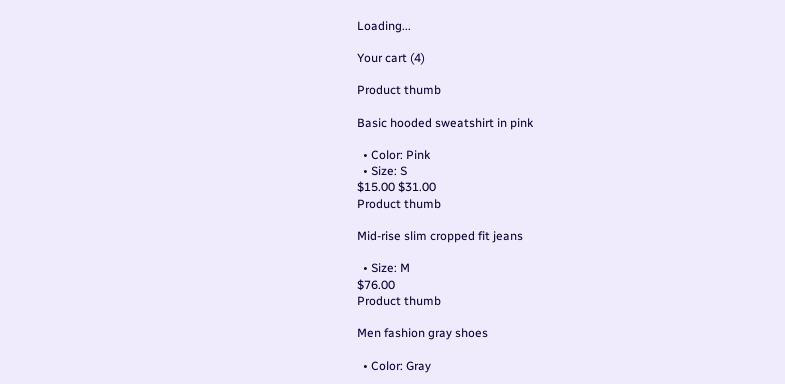Loading...

Your cart (4)

Product thumb

Basic hooded sweatshirt in pink

  • Color: Pink
  • Size: S
$15.00 $31.00
Product thumb

Mid-rise slim cropped fit jeans

  • Size: M
$76.00
Product thumb

Men fashion gray shoes

  • Color: Gray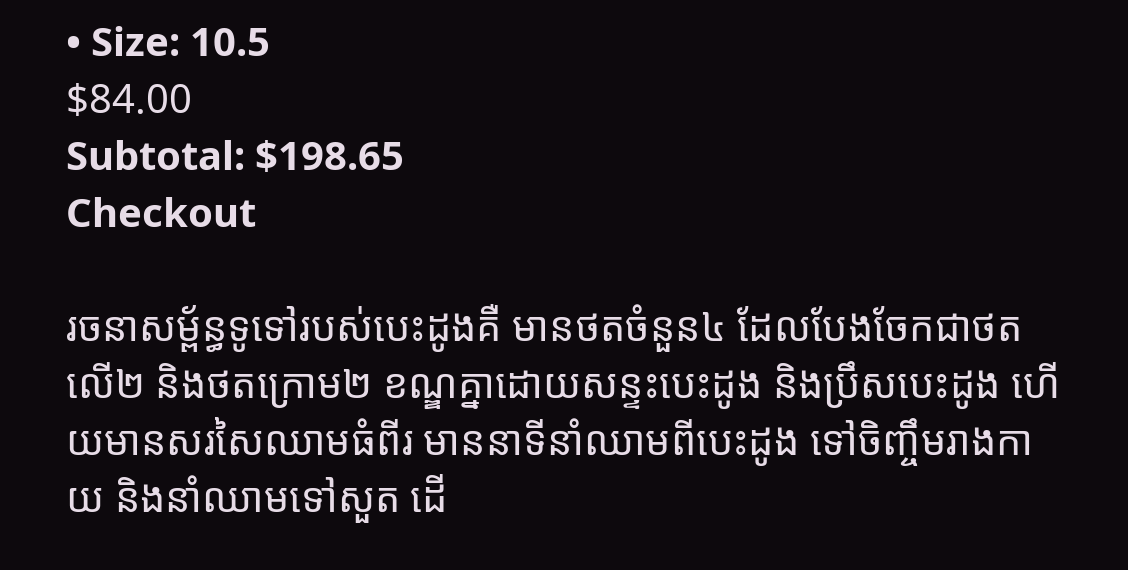• Size: 10.5
$84.00
Subtotal: $198.65
Checkout

រចនាសម្ព័ន្ធទូទៅរបស់បេះដូងគឺ មានថតចំនួន៤ ដែលបែងចែកជាថតលើ២ និងថតក្រោម២ ខណ្ឌគ្នាដោយសន្ទះបេះដូង និងប្រឹសបេះដូង ហើយមានសរសៃឈាមធំពីរ មាននាទីនាំឈាមពីបេះដូង ទៅចិញ្ចឹមរាងកាយ និងនាំឈាមទៅសួត ដើ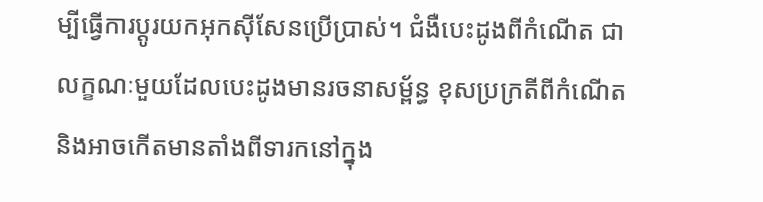ម្បីធ្វើការប្តូរយកអុកស៊ីសែនប្រើប្រាស់។ ជំងឺបេះដូងពីកំណើត ជាលក្ខណៈមួយដែលបេះដូងមានរចនាសម្ព័ន្ធ ខុសប្រក្រតីពីកំណើត និងអាចកើតមានតាំងពីទារកនៅក្នុង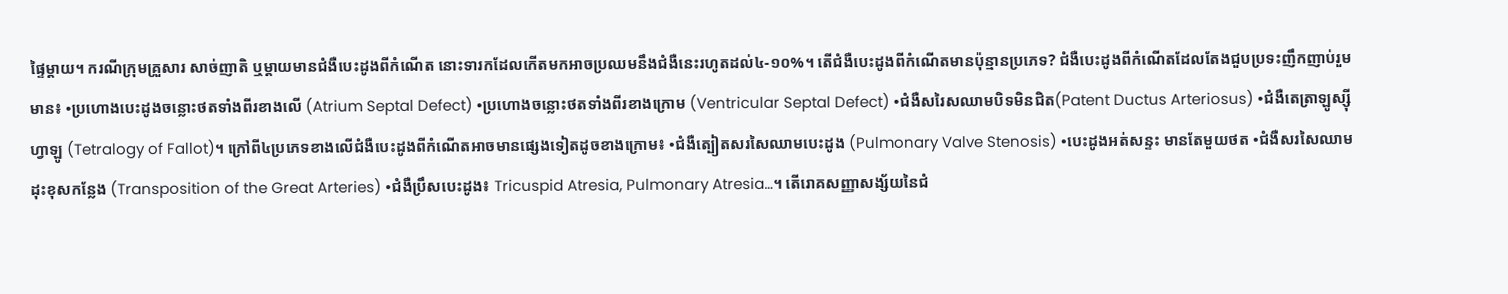ផ្ទៃម្តាយ។ ករណីក្រុមគ្រួសារ សាច់ញាតិ ឬម្តាយមានជំងឺបេះដូងពីកំណើត នោះទារកដែលកើតមកអាចប្រឈមនឹងជំងឺនេះរហូតដល់៤-១០%។ តើជំងឺបេះដូងពីកំណើតមានប៉ុន្មានប្រភេទ? ជំងឺបេះដូងពីកំណើតដែលតែងជួបប្រទះញឹកញាប់រួមមាន៖ •ប្រហោងបេះដូងចន្លោះថតទាំងពីរខាងលើ (Atrium Septal Defect) •ប្រហោងចន្លោះថតទាំងពីរខាងក្រោម (Ventricular Septal Defect) •ជំងឺសរៃសឈាមបិទមិនជិត(Patent Ductus Arteriosus) •ជំងឺតេត្រាឡូស្ស៊ីហ្វាឡូ (Tetralogy of Fallot)។ ក្រៅពី៤ប្រភេទខាងលើជំងឺបេះដូងពីកំណើតអាចមានផ្សេងទៀតដូចខាងក្រោម៖ •ជំងឺត្បៀតសរសៃឈាមបេះដូង (Pulmonary Valve Stenosis) •បេះដូងអត់សន្ទះ មានតែមួយថត •ជំងឺសរសៃឈាមដុះខុសកន្លែង (Transposition of the Great Arteries) •ជំងឺប្រឹសបេះដូង៖ Tricuspid Atresia, Pulmonary Atresia…។ តើរោគសញ្ញាសង្ស័យនៃជំ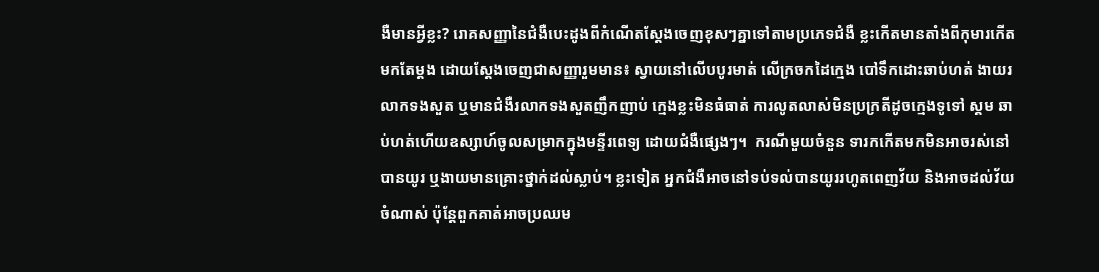ងឺមានអ្វីខ្លះ? រោគសញ្ញានៃជំងឺបេះដូងពីកំណើតស្តែងចេញខុសៗគ្នាទៅតាមប្រភេទជំងឺ ខ្លះកើតមានតាំងពីកុមារកើតមកតែម្តង ដោយស្តែងចេញជាសញ្ញារួមមាន៖ ស្វាយនៅលើបបូរមាត់ លើក្រចកដៃក្មេង បៅទឹកដោះឆាប់ហត់ ងាយរលាកទងសួត ឬមានជំងឺរលាកទងសួតញឹកញាប់ ក្មេងខ្លះមិនធំធាត់ ការលូតលាស់មិនប្រក្រតីដូចក្មេងទូទៅ ស្គម ឆាប់ហត់ហើយឧស្សាហ៍ចូលសម្រាកក្នុងមន្ទីរពេទ្យ ដោយជំងឺផ្សេងៗ។  ករណីមួយចំនួន ទារកកើតមកមិនអាចរស់នៅបានយូរ ឬងាយមានគ្រោះថ្នាក់ដល់ស្លាប់។ ខ្លះទៀត អ្នកជំងឺអាចនៅទប់ទល់បានយូររហូតពេញវ័យ និងអាចដល់វ័យចំណាស់ ប៉ុន្តែពួកគាត់អាចប្រឈម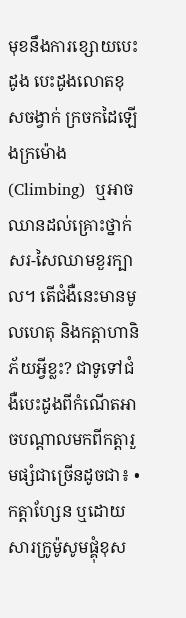មុខនឹងការខ្សោយបេះដូង បេះដូងលោតខុសចង្វាក់ ក្រចកដៃឡើងក្រម៉ោង(Climbing)  ឬអាចឈានដល់គ្រោះថ្នាក់សរ-សៃឈាមខួរក្បាល។ តើជំងឺនេះមានមូលហេតុ និងកត្តាហានិភ័យអ្វីខ្លះ? ជាទូទៅជំងឺបេះដូងពីកំណើតអាចបណ្តាលមកពីកត្តារួមផ្សំជាច្រើនដូចជា៖ •កត្តាហ្សែន ឬដោយសារក្រូម៉ូសូមផ្គុំខុស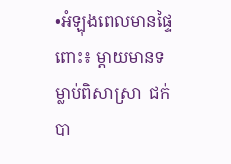•អំឡុងពេលមានផ្ទៃពោះ៖ ម្តាយមានទម្លាប់ពិសាស្រា  ជក់បា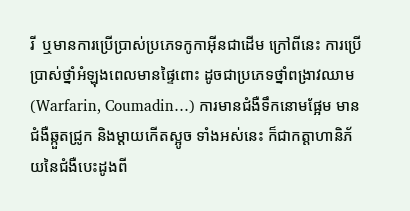រី  ឬមានការប្រើប្រាស់ប្រភេទកូកាអ៊ីនជាដើម ក្រៅពីនេះ ការប្រើប្រាស់ថ្នាំអំឡុងពេលមានផ្ទៃពោះ ដូចជាប្រភេទថ្នាំពង្រាវឈាម (Warfarin, Coumadin…) ការមានជំងឺទឹកនោមផ្អែម មានជំងឺឆ្កួតជ្រូក និងម្តាយកើតស្អូច ទាំងអស់នេះ ក៏ជាកត្តាហានិភ័យនៃជំងឺបេះដូងពី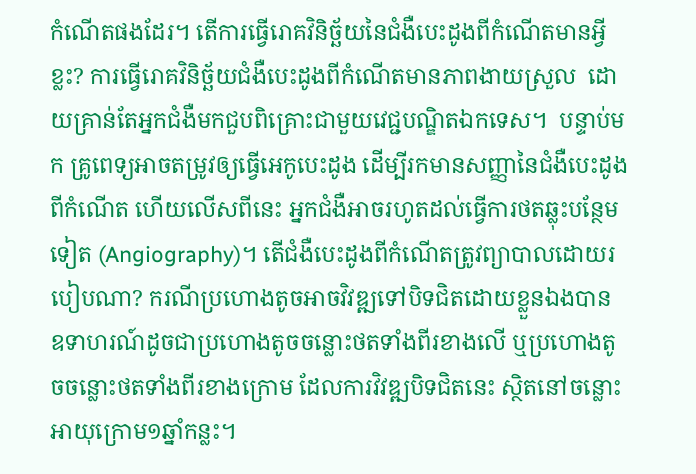កំណើតផងដែរ។ តើការធ្វើរោគវិនិច្ឆ័យនៃជំងឺបេះដូងពីកំណើតមានអ្វីខ្លះ? ការធ្វើរោគវិនិច្ឆ័យជំងឺបេះដូងពីកំណើតមានភាពងាយស្រួល  ដោយគ្រាន់តែអ្នកជំងឺមកជួបពិគ្រោះជាមួយវេជ្ជបណ្ឌិតឯកទេស។  បន្ទាប់មក គ្រូពេទ្យអាចតម្រូវឲ្យធ្វើអេកូបេះដូង ដើម្បីរកមានសញ្ញានៃជំងឺបេះដូងពីកំណើត ហើយលើសពីនេះ អ្នកជំងឺអាចរហូតដល់ធ្វើការថតឆ្លុះបន្ថែមទៀត (Angiography)។ តើជំងឺបេះដូងពីកំណើតត្រូវព្យាបាលដោយរបៀបណា? ករណីប្រហោងតូចអាចវិវឌ្ឍទៅបិទជិតដោយខ្លួនឯងបាន ឧទាហរណ៍ដូចជាប្រហោងតូចចន្លោះថតទាំងពីរខាងលើ ឬប្រហោងតូចចន្លោះថតទាំងពីរខាងក្រោម ដែលការវិវឌ្ឍបិទជិតនេះ ស្ថិតនៅចន្លោះអាយុក្រោម១ឆ្នាំកន្លះ។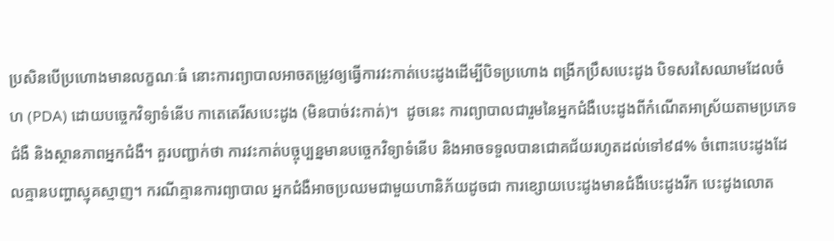ប្រសិនបើប្រហោងមានលក្ខណៈធំ នោះការព្យាបាលអាចតម្រូវឲ្យធ្វើការវះកាត់បេះដូងដើម្បីបិទប្រហោង ពង្រីកប្រឹសបេះដូង បិទសរសៃឈាមដែលចំហ (PDA) ដោយបច្ចេកវិទ្យាទំនើប កាតេតេរីសបេះដូង (មិនបាច់វះកាត់)។  ដូចនេះ ការព្យាបាលជារួមនៃអ្នកជំងឺបេះដូងពីកំណើតអាស្រ័យតាមប្រភេទជំងឺ និងស្ថានភាពអ្នកជំងឺ។ គួរបញ្ជាក់ថា ការវះកាត់បច្ចុប្បន្នមានបច្ចេកវិទ្យាទំនើប និងអាចទទួលបានជោគជ័យរហូតដល់ទៅ៩៨% ចំពោះបេះដូងដែលគ្មានបញ្ហាស្មុគស្មាញ។ ករណីគ្មានការព្យាបាល អ្នកជំងឺអាចប្រឈមជាមួយហានិភ័យដូចជា ការខ្សោយបេះដូងមានជំងឺបេះដូងរីក បេះដូងលោត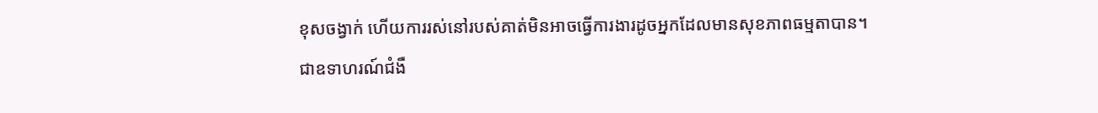ខុសចង្វាក់ ហើយការរស់នៅរបស់គាត់មិនអាចធ្វើការងារដូចអ្នកដែលមានសុខភាពធម្មតាបាន។ ជាឧទាហរណ៍ជំងឺ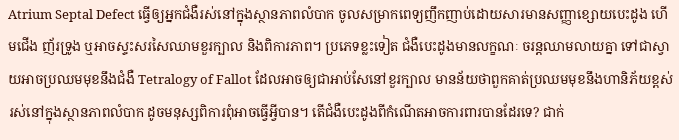Atrium Septal Defect ធ្វើឲ្យអ្នកជំងឺរស់នៅក្នុងស្ថានភាពលំបាក ចូលសម្រាកពេទ្យញឹកញាប់ដោយសារមានសញ្ញាខ្សោយបេះដូង ហើមជើង ញ័រទ្រូង ឬអាចស្ទះសរសៃឈាមខួរក្បាល និងពិការភាព។ ប្រភេទខ្លះទៀត ជំងឺបេះដូងមានលក្ខណៈ ចរន្តឈាមលាយគ្នា ទៅជាស្វាយអាចប្រឈមមុខនឹងជំងឺ Tetralogy of Fallot ដែលអាចឲ្យជាអាប់សែនៅខួរក្បាល មានន័យថាពួកគាត់ប្រឈមមុខនឹងហានិភ័យខ្ពស់ រស់នៅក្នុងស្ថានភាពលំបាក ដូចមនុស្សពិការពុំអាចធ្វើអ្វីបាន។ តើជំងឺបេះដូងពីកំណើតអាចការពារបានដែរទេ? ជាក់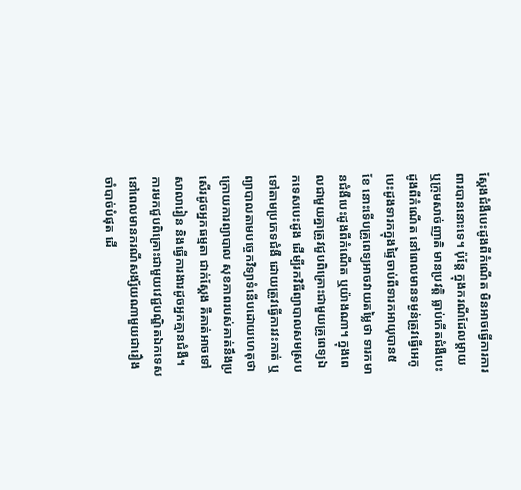ស្តែងជំងឺបេះដូងពីកំណើត មិនអាចធ្វើការការពារបាននោះទេ។ ប៉ុន្តែ ក្នុងករណីដែលម្តាយ ឬក្រុមសាច់ញាតិ មានប្រវត្តិ ធ្លាប់កើតជំងឺបេះដូងពីកំណើត នៅពេលមានទម្ងន់ត្រូវធ្វើអេកូបេះដូងទារកក្នុងផ្ទៃចាប់ពីទារកអាយុបាន៥ខែ នោះទើបគ្រូពេទ្យអាចវាយតម្លៃថា ទារកមានជំងឺបេះដូងពីកំណើត ឬយ៉ាងណា។ ក្នុងពេលជាមួយគ្នាត្រូវជួបពិគ្រោះជាមួយគ្រូពេទ្យឯកទេសបេះដូង ដើម្បីរកវិធីព្យាបាលសមស្រប ទៅតាមប្រភេទជំងឺ ដោយត្រូវធ្វើការវះកាត់ ឬព្យាបាលតាមបច្ចេកវិទ្យាទំនើបដោយហេតុថា ក្រោយការព្យាបាល សុខភាពរបស់គាត់នឹងប្រសើរដូចអ្នកធម្មតា ជាក់ស្តែង គឺគាត់អាចទៅសាលារៀន និងធ្វើការងារដូចអ្នកគ្មានជំងឺ។ ការមកជួបពិគ្រោះជាមួយវេជ្ជបណ្ឌិតឯកទេសនៅពេលមានករណីសង្ស័យណាមួយជារឿងចាំបាច់បំផុត ដើ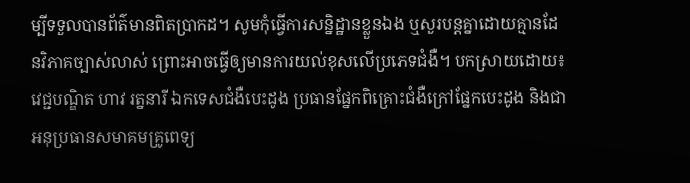ម្បីទទួលបានព័ត៌មានពិតប្រាកដ។ សូមកុំធ្វើការសន្និដ្ឋានខ្លួនឯង ឬសួរបន្តគ្នាដោយគ្មានដែនវិភាគច្បាស់លាស់ ព្រោះអាចធ្វើឲ្យមានការយល់ខុសលើប្រភេទជំងឺ។ បកស្រាយដោយ៖ វេជ្ជបណ្ឌិត ហាវ រត្ននារី ឯកទេសជំងឺបេះដូង ប្រធានផ្នែកពិគ្រោះជំងឺក្រៅផ្នែកបេះដូង និងជាអនុប្រធានសមាគមគ្រូពេទ្យ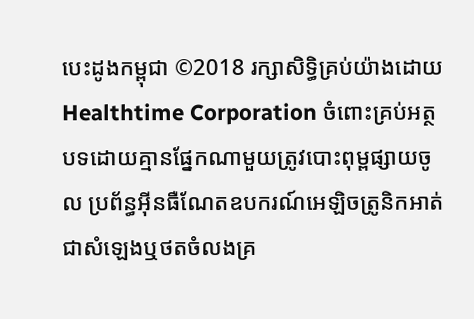បេះដូងកម្ពុជា ©2018 រក្សាសិទ្ធិគ្រប់យ៉ាងដោយ Healthtime Corporation ចំពោះគ្រប់អត្ថបទដោយគ្មានផ្នែកណាមួយត្រូវបោះពុម្ពផ្សាយចូល ប្រព័ន្ធអ៊ីនធឺណែតឧបករណ៍អេឡិចត្រូនិកអាត់ជាសំឡេងឬថតចំលងគ្រ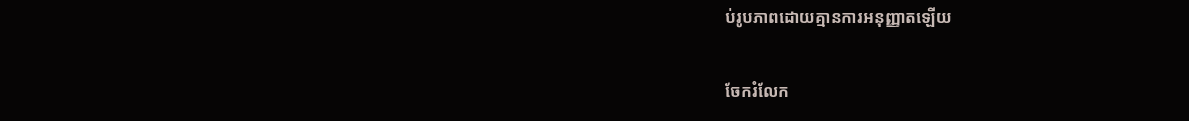ប់រូបភាពដោយគ្មានការអនុញ្ញាតឡើយ

ចែករំលែក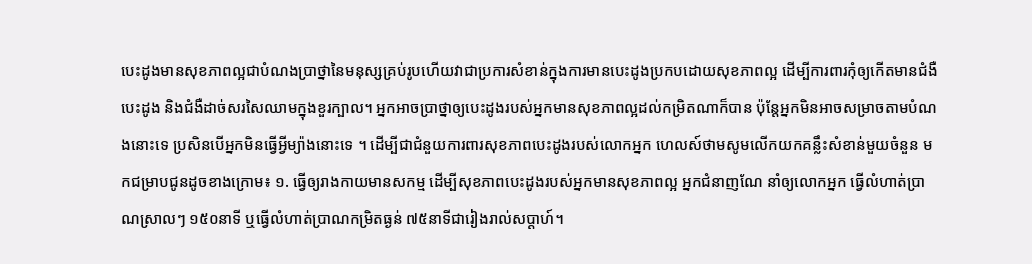បេះដូងមានសុខភាពល្អជាបំណងប្រាថ្នានៃមនុស្សគ្រប់រូបហើយវាជាប្រការសំខាន់ក្នុងការមានបេះដូងប្រកបដោយសុខភាពល្អ ដើម្បីការពារកុំឲ្យកើតមានជំងឺបេះដូង និងជំងឺដាច់សរសៃឈាមក្នុងខួរក្បាល។ អ្នកអាចប្រាថ្នាឲ្យបេះដូងរបស់អ្នកមានសុខភាពល្អដល់កម្រិតណាក៏បាន ប៉ុន្តែអ្នកមិនអាចសម្រាចតាមបំណងនោះទេ ប្រសិនបើអ្នកមិនធ្វើអ្វីម្យ៉ាងនោះទេ ។ ដើម្បីជាជំនួយការពារសុខភាពបេះដូងរបស់លោកអ្នក ហេលស៍ថាមសូមលើកយកគន្លឹះសំខាន់មួយចំនួន មកជម្រាបជូនដូចខាងក្រោម៖ ១. ធ្វើឲ្យរាងកាយមានសកម្ម ដើម្បីសុខភាពបេះដូងរបស់អ្នកមានសុខភាពល្អ អ្នកជំនាញណែ នាំឲ្យលោកអ្នក ធ្វើលំហាត់ប្រាណស្រាលៗ ១៥០នាទី ឬធ្វើលំហាត់ប្រាណកម្រិតធ្ងន់ ៧៥នាទីជារៀងរាល់សប្ដាហ៍។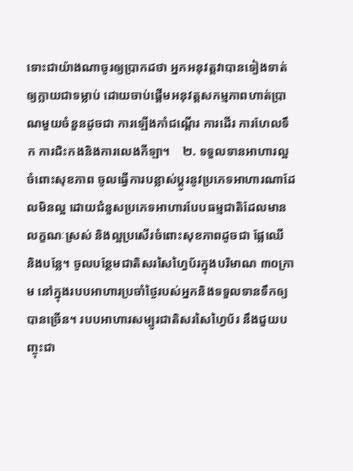ទោះជាយ៉ាងណាចូរឲ្យប្រាកដថា អ្នកអនុវត្តវាបានទៀងទាត់ឲ្យក្លាយជាទម្លាប់ ដោយចាប់ផ្ដើមអនុវត្តសកម្មភាពហាត់ប្រាណមួយចំនួនដូចជា ការឡើងកាំជណ្ដើរ ការដើរ ការហែលទឹក ការជិះកងនិងការលេងកីឡា។    ២. ទទួលទានអាហារល្អចំពោះសុខភាព ចូលធ្វើការបន្លាស់ប្ដូរនូវប្រភេទអាហារណាដែលមិនល្អ ដោយជំនួសប្រភេទអាហារបែបធម្មជាតិដែលមានលក្ខណៈស្រស់ និងល្អប្រសើរចំពោះសុខភាពដូចជា ផ្លែឈើ និងបន្លែ។ ចូលបន្ថែមជាតិសរសៃហៃ្វប័រក្នុងបរិមាណ ៣០ក្រាម នៅក្នុងរបបអាហារប្រចាំថ្ងៃរបស់អ្នកនិងទទួលទានទឹកឲ្យបានច្រើន។ របបអាហារសម្បូរជាតិសរសៃហៃ្វប័រ នឹងជួយបញ្ចុះជា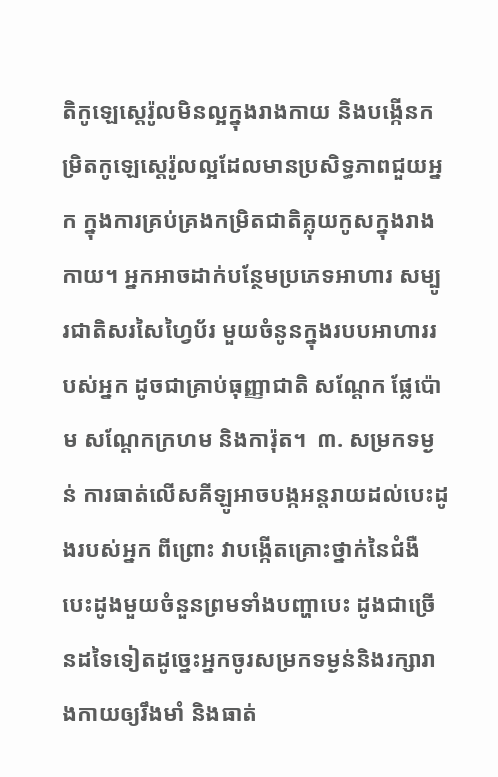តិកូឡេស្តេរ៉ូលមិនល្អក្នុងរាងកាយ និងបង្កើនកម្រិតកូឡេស្តេរ៉ូលល្អដែលមានប្រសិទ្ធភាពជួយអ្នក ក្នុងការគ្រប់គ្រងកម្រិតជាតិគ្លុយកូសក្នុងរាងកាយ។ អ្នកអាចដាក់បន្ថែមប្រភេទអាហារ សម្បូរជាតិសរសៃហៃ្វប័រ មួយចំនូនក្នុងរបបអាហាររបស់អ្នក ដូចជាគ្រាប់ធុញ្ញាជាតិ សណ្ដែក ផ្លែប៉ោម សណ្ដែកក្រហម និងការ៉ុត។  ៣. សម្រកទម្ងន់ ការធាត់លើសគីឡូអាចបង្កអន្តរាយដល់បេះដូងរបស់អ្នក ពីព្រោះ វាបង្កើតគ្រោះថ្នាក់នៃជំងឺបេះដូងមួយចំនួនព្រមទាំងបញ្ហាបេះ ដូងជាច្រើនដទៃទៀតដូច្នេះអ្នកចូរសម្រកទម្ងន់និងរក្សារាងកាយឲ្យរឹងមាំ និងធាត់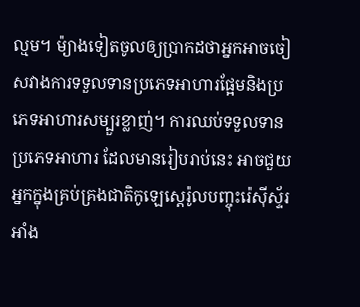ល្មម។ ម៉្យាងទៀតចូលឲ្យប្រាកដថាអ្នកអាចចៀសវាងការទទួលទានប្រភេទអាហារផ្អែមនិងប្រភេទអាហារសម្បួរខ្លាញ់។ ការឈប់ទទួលទានប្រភេទអាហារ ដែលមានរៀបរាប់នេះ អាចជួយអ្នកក្នុងគ្រប់គ្រងជាតិកូឡេស្តេរ៉ូលបញ្ចុះរ៉េស៊ីស្ទ័រអាំង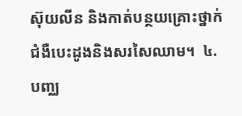ស៊ុយលីន និងកាត់បន្ថយគ្រោះថ្នាក់ជំងឺបេះដូងនិងសរសៃឈាម។  ៤. បញ្ឈ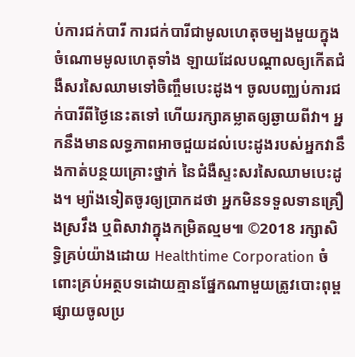ប់ការជក់បារី ការជក់បារីជាមូលហេតុចម្បងមួយក្នុងចំណោមមូលហេតុទាំង ឡាយដែលបណ្ដាលឲ្យកើតជំងឺសរសៃឈាមទៅចិញ្ចឹមបេះដូង។ ចូលបញ្ឈប់ការជក់បារីពីថ្ងៃនេះតទៅ ហើយរក្សាគម្លាតឲ្យឆ្ងាយពីវា។ អ្នកនឹងមានលទ្ធភាពអាចជួយដល់បេះដូងរបស់អ្នកវានឹងកាត់បន្ថយគ្រោះថ្នាក់ នៃជំងឺស្ទះសរសៃឈាមបេះដូង។ ម្យ៉ាងទៀតចូរឲ្យប្រាកដថា អ្នកមិនទទួលទានគ្រឿងស្រវឹង ឬពិសាវាក្នុងកម្រិតល្មម៕ ©2018 រក្សាសិទ្ធិគ្រប់យ៉ាងដោយ Healthtime Corporation ចំពោះគ្រប់អត្ថបទដោយគ្មានផ្នែកណាមួយត្រូវបោះពុម្ពផ្សាយចូលប្រ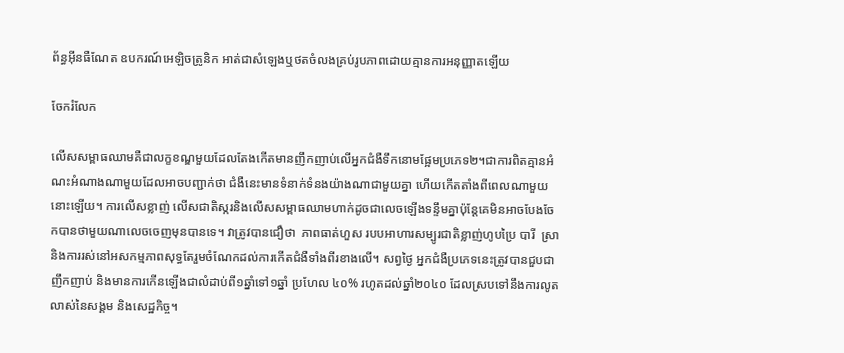ព័ន្ធអ៊ីនធឺណែត ឧបករណ៍អេឡិចត្រូនិក អាត់ជាសំឡេងឬថតចំលងគ្រប់រូបភាពដោយគ្មានការអនុញ្ញាតឡើយ

ចែករំលែក

លើសសម្ពាធឈាមគឺជាលក្ខខណ្ឌមួយដែលតែងកើតមានញឹកញាប់លើអ្នកជំងឺទឹកនោមផ្អែមប្រភេទ២។ជាការពិតគ្មានអំណះអំណាងណាមួយដែលអាចបញ្ជាក់ថា ជំងឺនេះមានទំនាក់ទំនងយ៉ាងណាជាមួយគ្នា ហើយកើតតាំងពីពេលណាមួយនោះឡើយ។ ការលើសខ្លាញ់ លើសជាតិស្ករនិងលើសសម្ពាធឈាមហាក់ដូចជាលេចឡើងទន្ទឹមគ្នាប៉ុន្តែគេមិនអាចបែងចែកបានថាមួយណាលេចចេញមុនបានទេ។ វាត្រូវបានជឿថា  ភាពធាត់ហួស របបអាហារសម្បូរជាតិខ្លាញ់ហូបប្រៃ បារី  ស្រា  និងការរស់នៅអសកម្មភាពសុទ្ធតែរួមចំណែកដល់ការកើតជំងឺទាំងពីរខាងលើ។ សព្វថ្ងៃ អ្នកជំងឺប្រភេទនេះត្រូវបានជួបជាញឹកញាប់ និងមានការកើនឡើងជាលំដាប់ពី១ឆ្នាំទៅ១ឆ្នាំ ប្រហែល ៤០% រហូតដល់ឆ្នាំ២០៤០ ដែលស្របទៅនឹងការលូតលាស់នៃសង្គម និងសេដ្ឋកិច្ច។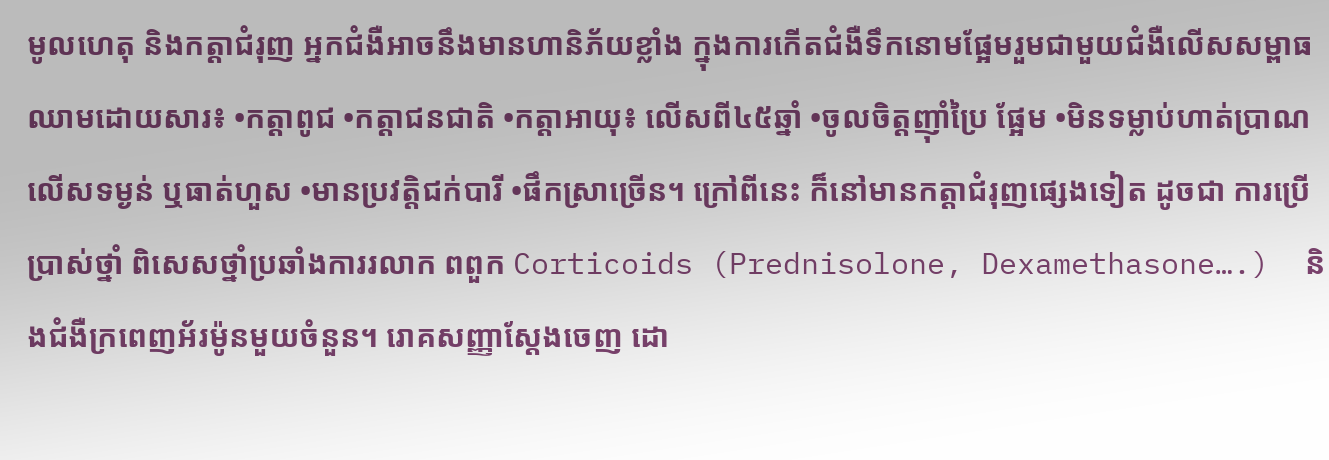មូលហេតុ និងកត្តាជំរុញ អ្នកជំងឺអាចនឹងមានហានិភ័យខ្លាំង ក្នុងការកើតជំងឺទឹកនោមផ្អែមរួមជាមួយជំងឺលើសសម្ពាធឈាមដោយសារ៖ •កត្តាពូជ •កត្តាជនជាតិ •កត្តាអាយុ៖ លើសពី៤៥ឆ្នាំ •ចូលចិត្តញ៉ាំប្រៃ ផ្អែម •មិនទម្លាប់ហាត់ប្រាណ លើសទម្ងន់ ឬធាត់ហួស •មានប្រវត្តិជក់បារី •ផឹកស្រាច្រើន។ ក្រៅពីនេះ ក៏នៅមានកត្តាជំរុញផ្សេងទៀត ដូចជា ការប្រើប្រាស់ថ្នាំ ពិសេសថ្នាំប្រឆាំងការរលាក ពពួក Corticoids (Prednisolone, Dexamethasone….)  និងជំងឺក្រពេញអ័រម៉ូនមួយចំនួន។ រោគសញ្ញាស្តែងចេញ ដោ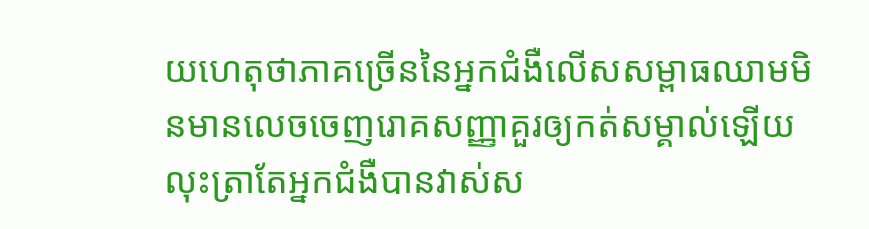យហេតុថាភាគច្រើននៃអ្នកជំងឺលើសសម្ពាធឈាមមិនមានលេចចេញរោគសញ្ញាគួរឲ្យកត់សម្គាល់ឡើយ លុះត្រាតែអ្នកជំងឺបានវាស់ស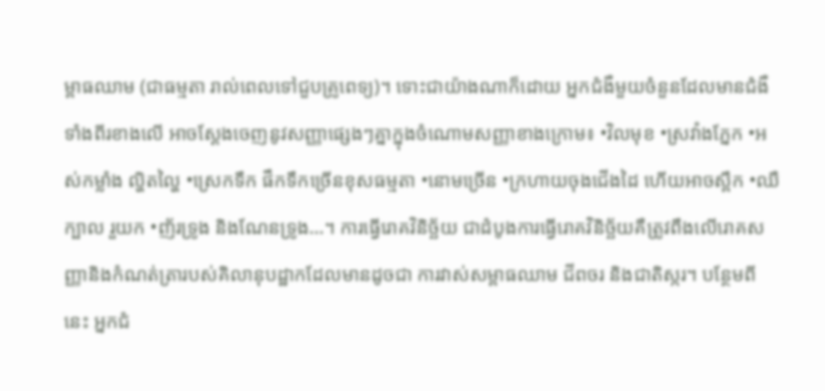ម្ពាធឈាម (ជាធម្មតា រាល់ពេលទៅជួបគ្រូពេទ្យ)។ ទោះជាយ៉ាងណាក៏ដោយ អ្នកជំងឺមួយចំនួនដែលមានជំងឺទាំងពីរខាងលើ អាចស្តែងចេញនូវសញ្ញាផ្សេងៗគ្នាក្នុងចំណោមសញ្ញាខាងក្រោម៖ •វិលមុខ •ស្រវាំងភ្នែក •អស់កម្លាំង ល្ហិតល្ហៃ •ស្រេកទឹក ផឹកទឹកច្រើនខុសធម្មតា •នោមច្រើន •ក្រហាយចុងជើងដៃ ហើយអាចស្ពឹក •ឈឺក្បាល រួយក •ញ័រទ្រូង និងណែនទ្រូង…។ ការធ្វើរោគវិនិច្ឆ័យ ជាដំបូងការធ្វើរោគវិនិច្ឆ័យគឺត្រូវពឹងលើរោគសញ្ញានិងកំណត់ត្រារបស់គិលានុបដ្ឋាកដែលមានដូចជា ការវាស់សម្ពាធឈាម ជីពចរ និងជាតិស្ករ។ បន្ថែមពីនេះ អ្នកជំ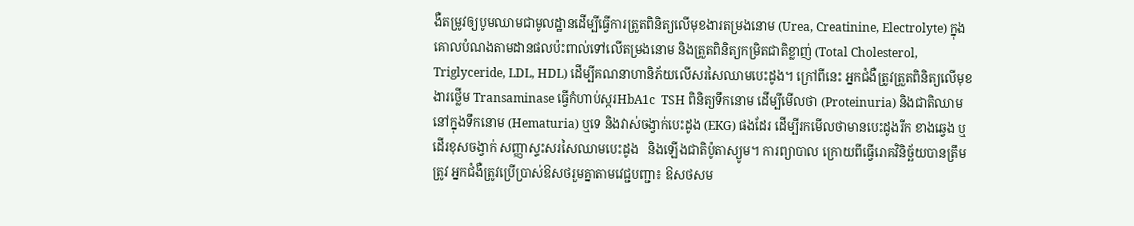ងឺតម្រូវឲ្យបូមឈាមជាមូលដ្ឋានដើម្បីធ្វើការត្រួតពិនិត្យលើមុខងារតម្រងនោម (Urea, Creatinine, Electrolyte) ក្នុងគោលបំណងតាមដានផលប៉ះពាល់ទៅលើតម្រងនោម និងត្រួតពិនិត្យកម្រិតជាតិខ្លាញ់ (Total Cholesterol, Triglyceride, LDL, HDL) ដើម្បីគណនាហានិភ័យលើសរសៃឈាមបេះដូង។ ក្រៅពីនេះ អ្នកជំងឺត្រូវត្រួតពិនិត្យលើមុខងារថ្លើម Transaminase ធ្វើកំហាប់ស្ករHbA1c  TSH ពិនិត្យទឹកនោម ដើម្បីមើលថា (Proteinuria) និងជាតិឈាម នៅក្នុងទឹកនោម (Hematuria) ឬទេ និងវាស់ចង្វាក់បេះដូង (EKG) ផងដែរ ដើម្បីរកមើលថាមានបេះដូងរីក ខាងឆ្វេង ឬដើរខុសចង្វាក់ សញ្ញាស្ទះសរសៃឈាមបេះដូង   និងឡើងជាតិប៉ូតាស្យូម។ ការព្យាបាល ក្រោយពីធ្វើរោគវិនិច្ឆ័យបានត្រឹមត្រូវ អ្នកជំងឺត្រូវប្រើប្រាស់ឱសថរួមគ្នាតាមវេជ្ជបញ្ជា៖ ឱសថសម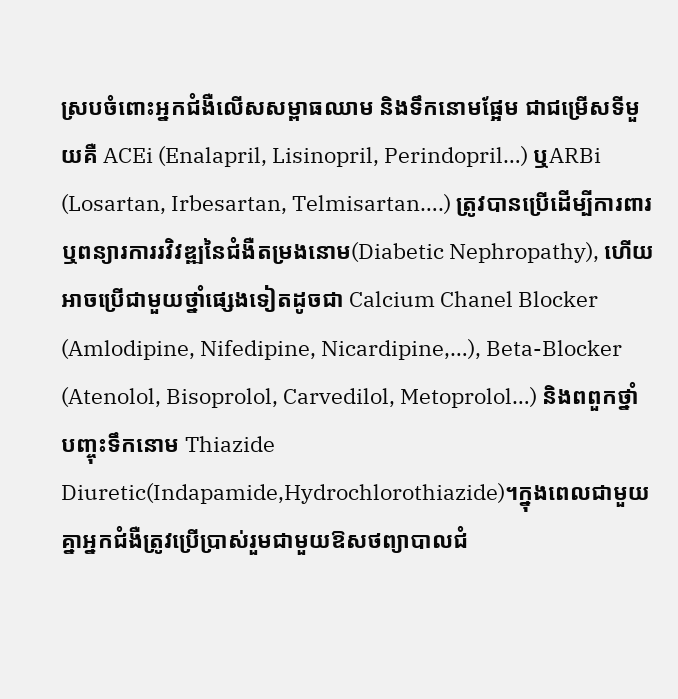ស្របចំពោះអ្នកជំងឺលើសសម្ពាធឈាម និងទឹកនោមផ្អែម ជាជម្រើសទីមួយគឺ ACEi (Enalapril, Lisinopril, Perindopril…) ឬARBi  (Losartan, Irbesartan, Telmisartan….) ត្រូវបានប្រើដើម្បីការពារ  ឬពន្យារការរវិវឌ្ឍនៃជំងឺតម្រងនោម(Diabetic Nephropathy), ហើយអាចប្រើជាមួយថ្នាំផ្សេងទៀតដូចជា Calcium Chanel Blocker (Amlodipine, Nifedipine, Nicardipine,…), Beta-Blocker (Atenolol, Bisoprolol, Carvedilol, Metoprolol…) និងពពួកថ្នាំបញ្ចុះទឹកនោម Thiazide Diuretic(Indapamide,Hydrochlorothiazide)។ក្នុងពេលជាមួយគ្នាអ្នកជំងឺត្រូវប្រើប្រាស់រួមជាមួយឱសថព្យាបាលជំ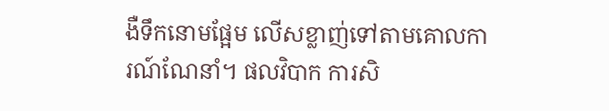ងឺទឹកនោមផ្អែម លើសខ្លាញ់ទៅតាមគោលការណ៍ណែនាំ។ ផលវិបាក ការសិ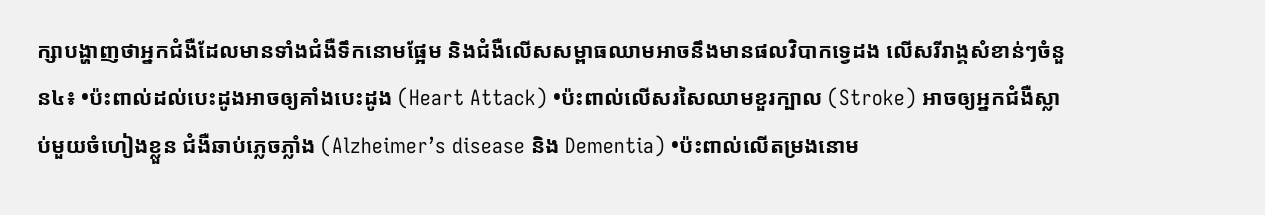ក្សាបង្ហាញថាអ្នកជំងឺដែលមានទាំងជំងឺទឹកនោមផ្អែម និងជំងឺលើសសម្ពាធឈាមអាចនឹងមានផលវិបាកទ្វេដង លើសរីរាង្គសំខាន់ៗចំនួន៤៖ •ប៉ះពាល់ដល់បេះដូងអាចឲ្យគាំងបេះដូង (Heart Attack) •ប៉ះពាល់លើសរសៃឈាមខួរក្បាល (Stroke) អាចឲ្យអ្នកជំងឺស្លាប់មួយចំហៀងខ្លួន ជំងឺឆាប់ភ្លេចភ្លាំង (Alzheimer’s disease និង Dementia) •ប៉ះពាល់លើតម្រងនោម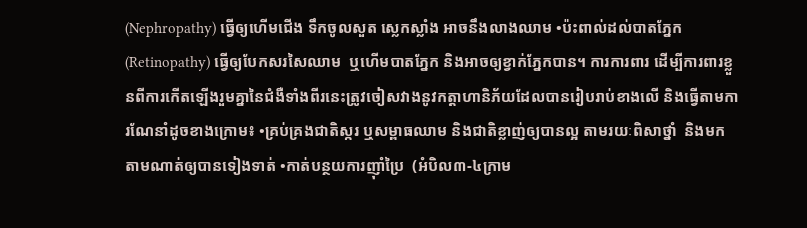(Nephropathy) ធ្វើឲ្យហើមជើង ទឹកចូលសួត ស្លេកស្លាំង អាចនឹងលាងឈាម •ប៉ះពាល់ដល់បាតភ្នែក (Retinopathy) ធ្វើឲ្យបែកសរសៃឈាម  ឬហើមបាតភ្នែក និងអាចឲ្យខ្វាក់ភ្នែកបាន។ ការការពារ ដើម្បីការពារខ្លួនពីការកើតឡើងរួមគ្នានៃជំងឺទាំងពីរនេះត្រូវចៀសវាងនូវកត្តាហានិភ័យដែលបានរៀបរាប់ខាងលើ និងធ្វើតាមការណែនាំដូចខាងក្រោម៖ •គ្រប់គ្រងជាតិស្ករ ឬសម្ពាធឈាម និងជាតិខ្លាញ់ឲ្យបានល្អ តាមរយៈពិសាថ្នាំ  និងមកតាមណាត់ឲ្យបានទៀងទាត់ •កាត់បន្ថយការញ៉ាំប្រៃ  (អំបិល៣-៤ក្រាម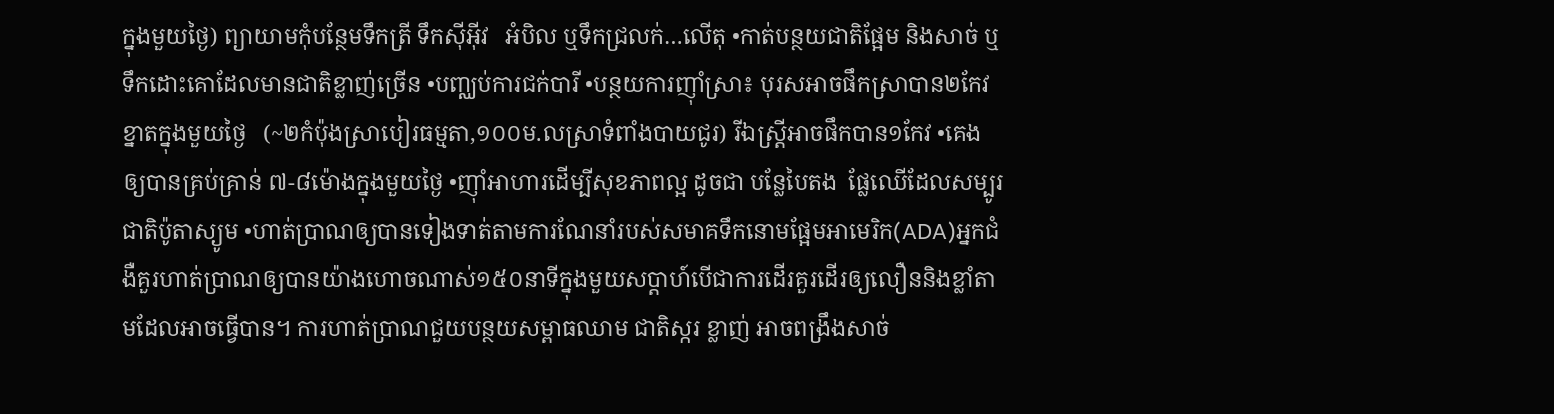ក្នុងមួយថ្ងៃ) ព្យាយាមកុំបន្ថែមទឹកត្រី ទឹកស៊ីអ៊ីវ   អំបិល ឬទឹកជ្រលក់…លើតុ •កាត់បន្ថយជាតិផ្អែម និងសាច់ ឬទឹកដោះគោដែលមានជាតិខ្លាញ់ច្រើន •បញ្ឈប់ការជក់បារី •បន្ថយការញ៉ាំស្រា៖ បុរសអាចផឹកស្រាបាន២កែវ   ខ្នាតក្នុងមួយថ្ងៃ   (~២កំប៉ុងស្រាបៀរធម្មតា,១០០ម.លស្រាទំពាំងបាយជូរ) រីឯស្រ្តីអាចផឹកបាន១កែវ •គេងឲ្យបានគ្រប់គ្រាន់ ៧-៨ម៉ោងក្នុងមួយថ្ងៃ •ញ៉ាំអាហារដើម្បីសុខភាពល្អ ដូចជា បន្លែបៃតង  ផ្លែឈើដែលសម្បូរជាតិប៉ូតាស្យូម •ហាត់ប្រាណឲ្យបានទៀងទាត់តាមការណែនាំរបស់សមាគទឹកនោមផ្អែមអាមេរិក(ADA)អ្នកជំងឺគួរហាត់ប្រាណឲ្យបានយ៉ាងហោចណាស់១៥០នាទីក្នុងមួយសប្តាហ៍បើជាការដើរគួរដើរឲ្យលឿននិងខ្លាំតាមដែលអាចធ្វើបាន។ ការហាត់ប្រាណជួយបន្ថយសម្ពាធឈាម ជាតិស្ករ ខ្លាញ់ អាចពង្រឹងសាច់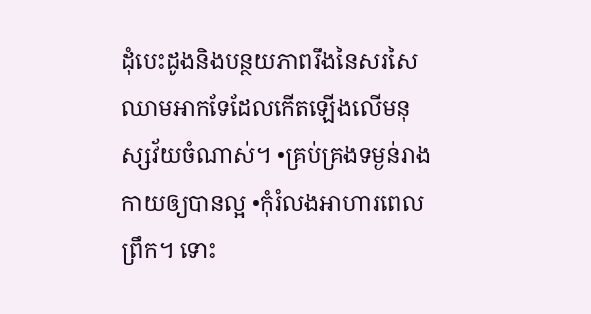ដុំបេះដូងនិងបន្ថយភាពរឹងនៃសរសៃឈាមអាកទែដែលកើតឡើងលើមនុស្សវ័យចំណាស់។ •គ្រប់គ្រងទម្ងន់រាងកាយឲ្យបានល្អ •កុំរំលងអាហារពេលព្រឹក។ ទោះ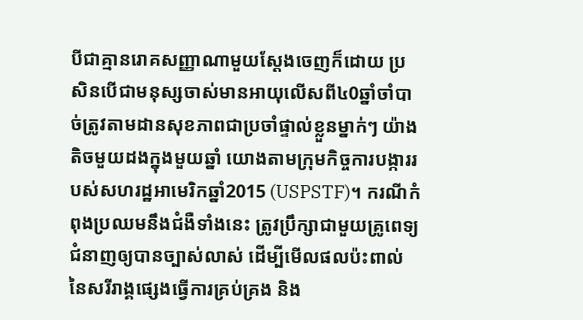បីជាគ្មានរោគសញ្ញាណាមួយស្តែងចេញក៏ដោយ ប្រសិនបើជាមនុស្សចាស់មានអាយុលើសពី៤0ឆ្នាំចាំបាច់ត្រូវតាមដានសុខភាពជាប្រចាំផ្ទាល់ខ្លួនម្នាក់ៗ យ៉ាងតិចមួយដងក្នុងមួយឆ្នាំ យោងតាមក្រុមកិច្ចការបង្ការរបស់សហរដ្ឋអាមេរិកឆ្នាំ2015 (USPSTF)។ ករណីកំពុងប្រឈមនឹងជំងឺទាំងនេះ ត្រូវប្រឹក្សាជាមួយគ្រូពេទ្យជំនាញឲ្យបានច្បាស់លាស់ ដើម្បីមើលផលប៉ះពាល់នៃសរីរាង្គផ្សេងធ្វើការគ្រប់គ្រង និង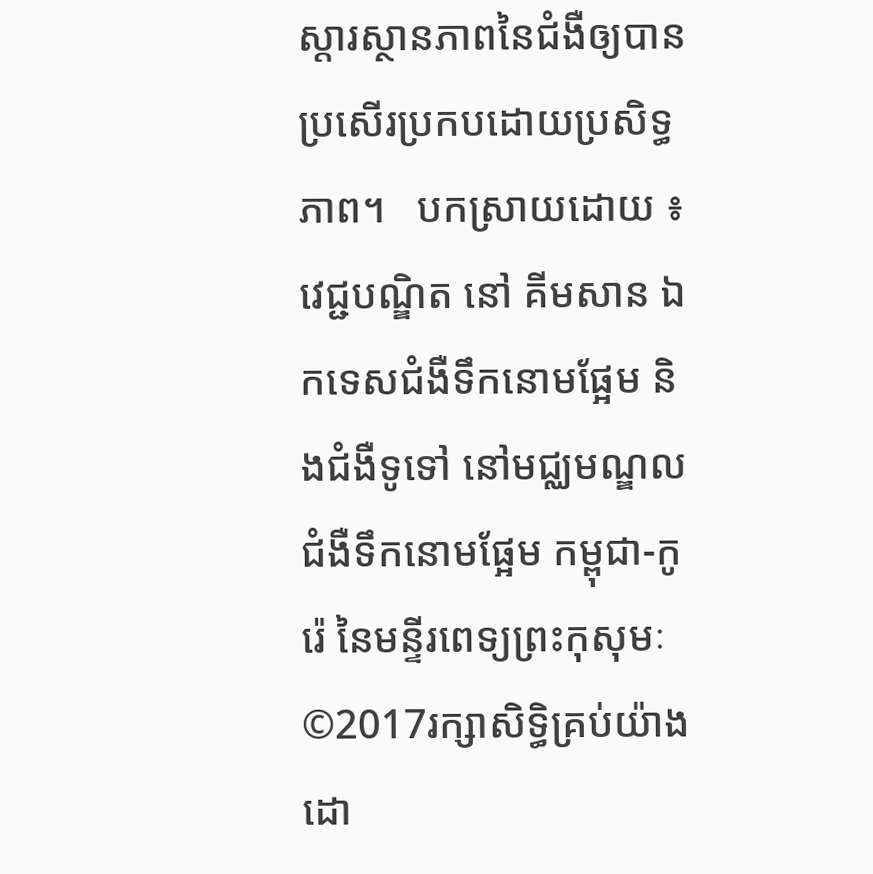ស្តារស្ថានភាពនៃជំងឺឲ្យបានប្រសើរប្រកបដោយប្រសិទ្ធភាព។   បកស្រាយដោយ ៖ វេជ្ជបណ្ឌិត នៅ គីមសាន ឯកទេសជំងឺទឹកនោមផ្អែម និងជំងឺទូទៅ នៅមជ្ឈមណ្ឌលជំងឺទឹកនោមផ្អែម កម្ពុជា-កូរ៉េ នៃមន្ទីរពេទ្យព្រះកុសុមៈ ©2017រក្សាសិទ្ធិគ្រប់យ៉ាងដោ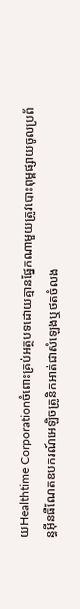យHealthtime Corporationចំពោះគ្រប់អត្ថបទដោយគ្មានផ្នែកណាមួយត្រូវបោះពុម្ពផ្សាយចូលប្រព័ន្ធអ៊ីនធឺណែតឧបករណ៍អេឡិចត្រូនិកអាត់ជាសំឡេងឬថតចំលង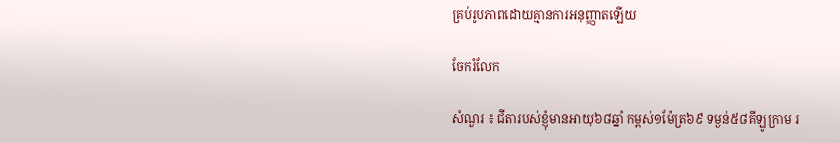គ្រប់រូបភាពដោយគ្មានការអនុញ្ញាតឡើយ

ចែករំលែក

សំណួរ ៖ ជីតារបស់ខ្ញុំមានអាយុ៦៨ឆ្នាំ កម្ពស់១ម៉ែត្រ៦៩ ទម្ងន់៥៨គីឡូក្រាម រ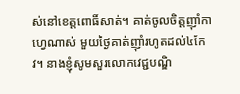ស់នៅខេត្តពោធិ៍សាត់។ គាត់ចូលចិត្តញ៉ាំកាហ្វេណាស់ មួយថ្ងៃគាត់ញ៉ាំរហូតដល់៤កែវ។ នាងខ្ញុំសូមសួរលោកវេជ្ជបណ្ឌិ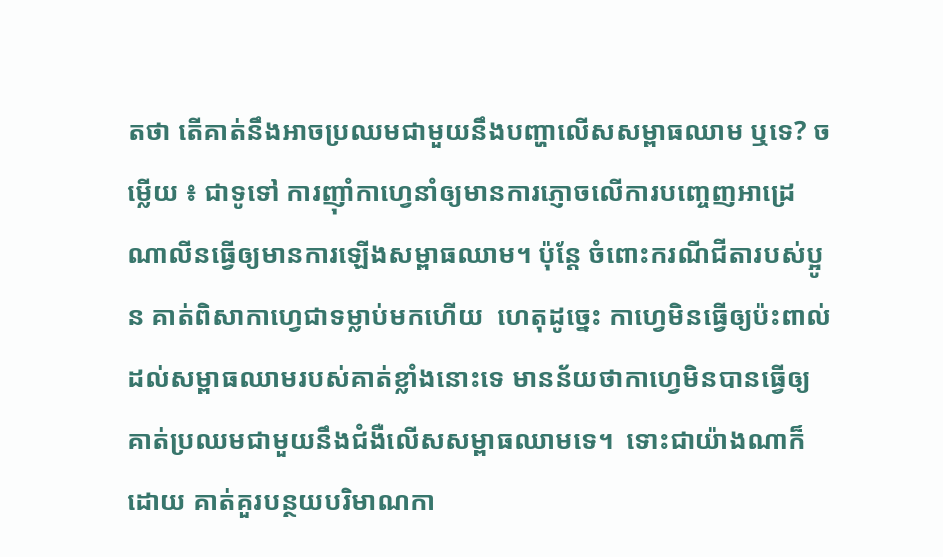តថា តើគាត់នឹងអាចប្រឈមជាមួយនឹងបញ្ហាលើសសម្ពាធឈាម ឬទេ? ចម្លើយ ៖ ជាទូទៅ ការញ៉ាំកាហ្វេនាំឲ្យមានការភ្ញោចលើការបញ្ចេញអាដ្រេណាលីនធ្វើឲ្យមានការឡើងសម្ពាធឈាម។ ប៉ុន្តែ ចំពោះករណីជីតារបស់ប្អូន គាត់ពិសាកាហ្វេជាទម្លាប់មកហើយ  ហេតុដូច្នេះ កាហ្វេមិនធ្វើឲ្យប៉ះពាល់ដល់សម្ពាធឈាមរបស់គាត់ខ្លាំងនោះទេ មានន័យថាកាហ្វេមិនបានធ្វើឲ្យគាត់ប្រឈមជាមួយនឹងជំងឺលើសសម្ពាធឈាមទេ។  ទោះជាយ៉ាងណាក៏ដោយ គាត់គួរបន្ថយបរិមាណកា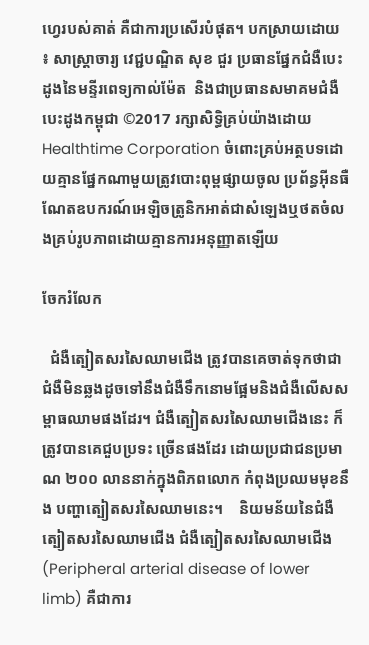ហ្វេរបស់គាត់ គឺជាការប្រសើរបំផុត។ បកស្រាយដោយ ៖ សាស្ត្រាចារ្យ វេជ្ជបណ្ឌិត សុខ ជួរ ប្រធានផ្នែកជំងឺបេះដូងនៃមន្ទីរពេទ្យកាល់ម៉ែត  និងជាប្រធានសមាគមជំងឺបេះដូងកម្ពុជា ©2017 រក្សាសិទ្ធិគ្រប់យ៉ាងដោយ Healthtime Corporation ចំពោះគ្រប់អត្ថបទដោយគ្មានផ្នែកណាមួយត្រូវបោះពុម្ពផ្សាយចូល ប្រព័ន្ធអ៊ីនធឺណែតឧបករណ៍អេឡិចត្រូនិកអាត់ជាសំឡេងឬថតចំលងគ្រប់រូបភាពដោយគ្មានការអនុញ្ញាតឡើយ

ចែករំលែក

  ជំងឺត្បៀតសរសៃឈាមជើង ត្រូវបានគេចាត់ទុកថាជាជំងឺមិនឆ្លងដូចទៅនឹងជំងឺទឹកនោមផ្អែមនិងជំងឺលើសសម្ពាធឈាមផងដែរ។ ជំងឺត្បៀតសរសៃឈាមជើងនេះ ក៏ត្រូវបានគេជួបប្រទះ ច្រើនផងដែរ ដោយប្រជាជនប្រមាណ ២០០ លាននាក់ក្នុងពិភពលោក កំពុងប្រឈមមុខនឹង បញ្ហាត្បៀតសរសៃឈាមនេះ។    និយមន័យនៃជំងឺត្បៀតសរសៃឈាមជើង ជំងឺត្បៀតសរសៃឈាមជើង (Peripheral arterial disease of lower limb) គឺជាការ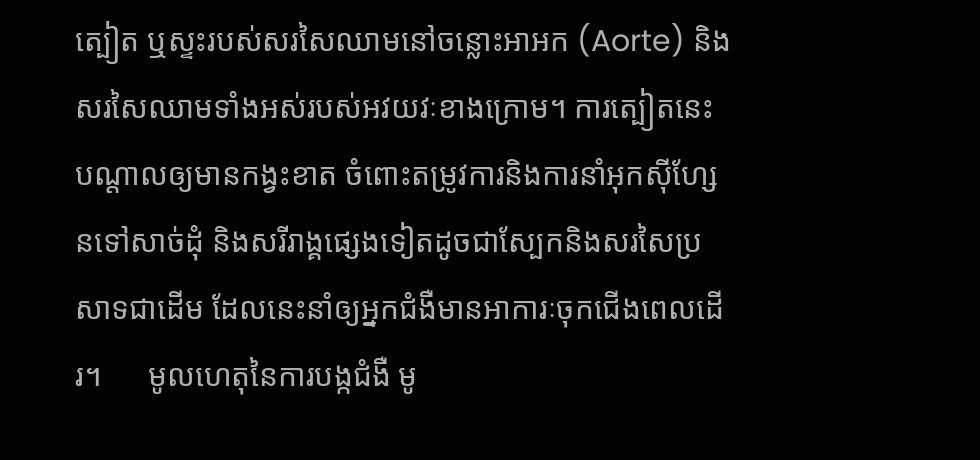ត្បៀត ឬស្ទះរបស់សរសៃឈាមនៅចន្លោះអាអក (Aorte) និងសរសៃឈាមទាំងអស់របស់អវយវៈខាងក្រោម។ ការត្បៀតនេះ បណ្តាលឲ្យមានកង្វះខាត ចំពោះតម្រូវការនិងការនាំអុកស៊ីហ្សែនទៅសាច់ដុំ និងសរីរាង្គផ្សេងទៀតដូចជាស្បែកនិងសរសៃប្រសាទជាដើម ដែលនេះនាំឲ្យអ្នកជំងឺមានអាការៈចុកជើងពេលដើរ។      មូលហេតុនៃការបង្កជំងឺ មូ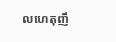លហេតុញឹ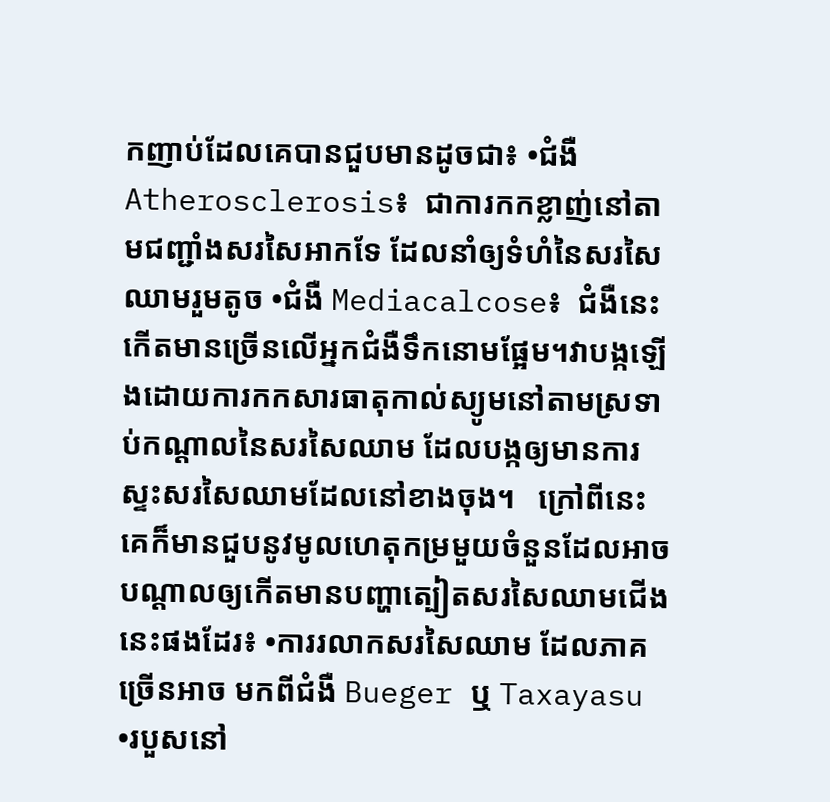កញាប់ដែលគេបានជួបមានដូចជា៖ •ជំងឺ Atherosclerosis៖  ជាការកកខ្លាញ់នៅតាមជញ្ជាំងសរសៃអាកទែ ដែលនាំឲ្យទំហំនៃសរសៃឈាមរួមតូច •ជំងឺ Mediacalcose៖  ជំងឺនេះកើតមានច្រើនលើអ្នកជំងឺទឹកនោមផ្អែម។វាបង្កឡើងដោយការកកសារធាតុកាល់ស្យូមនៅតាមស្រទាប់កណ្តាលនៃសរសៃឈាម ដែលបង្កឲ្យមានការស្ទះសរសៃឈាមដែលនៅខាងចុង។   ក្រៅពីនេះ គេក៏មានជួបនូវមូលហេតុកម្រមួយចំនួនដែលអាចបណ្តាលឲ្យកើតមានបញ្ហាត្បៀតសរសៃឈាមជើងនេះផងដែរ៖ •ការរលាកសរសៃឈាម ដែលភាគច្រើនអាច មកពីជំងឺ Bueger ឬ Taxayasu •របួសនៅ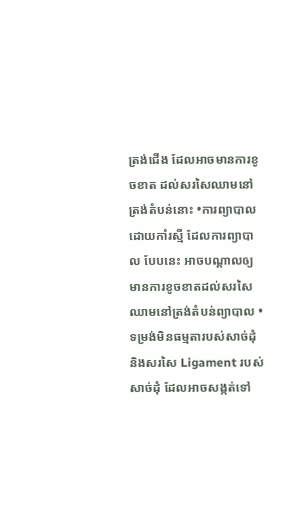ត្រង់ជើង ដែលអាចមានការខូចខាត ដល់សរសៃឈាមនៅត្រង់តំបន់នោះ •ការព្យាបាលដោយកាំរស្មី ដែលការព្យាបាល បែបនេះ អាចបណ្តាលឲ្យមានការខូចខាតដល់សរសៃឈាមនៅត្រង់តំបន់ព្យាបាល •ទម្រង់មិនធម្មតារបស់សាច់ដុំនិងសរសៃ Ligament របស់សាច់ដុំ ដែលអាចសង្កត់ទៅ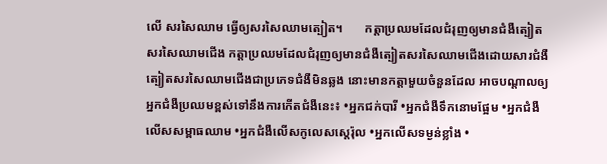លើ សរសៃឈាម ធ្វើឲ្យសរសៃឈាមត្បៀត។       កត្តាប្រឈមដែលជំរុញឲ្យមានជំងឺត្បៀតសរសៃឈាមជើង កត្តាប្រឈមដែលជំរុញឲ្យមានជំងឺត្បៀតសរសៃឈាមជើងដោយសារជំងឺត្បៀតសរសៃឈាមជើងជាប្រភេទជំងឺមិនឆ្លង នោះមានកត្តាមួយចំនួនដែល អាចបណ្តាលឲ្យអ្នកជំងឺប្រឈមខ្ពស់ទៅនឹងការកើតជំងឺនេះ៖ •អ្នកជក់បារី •អ្នកជំងឺទឹកនោមផ្អែម •អ្នកជំងឺលើសសម្ពាធឈាម •អ្នកជំងឺលើសកូលេសស្តេរ៉ុល •អ្នកលើសទម្ងន់ខ្លាំង •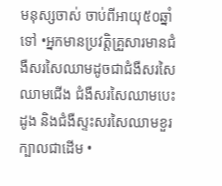មនុស្សចាស់ ចាប់ពីអាយុ៥០ឆ្នាំទៅ •អ្នកមានប្រវត្តិគ្រួសារមានជំងឺសរសៃឈាមដូចជាជំងឺសរសៃឈាមជើង ជំងឺសរសៃឈាមបេះដូង និងជំងឺស្ទះសរសៃឈាមខួរក្បាលជាដើម •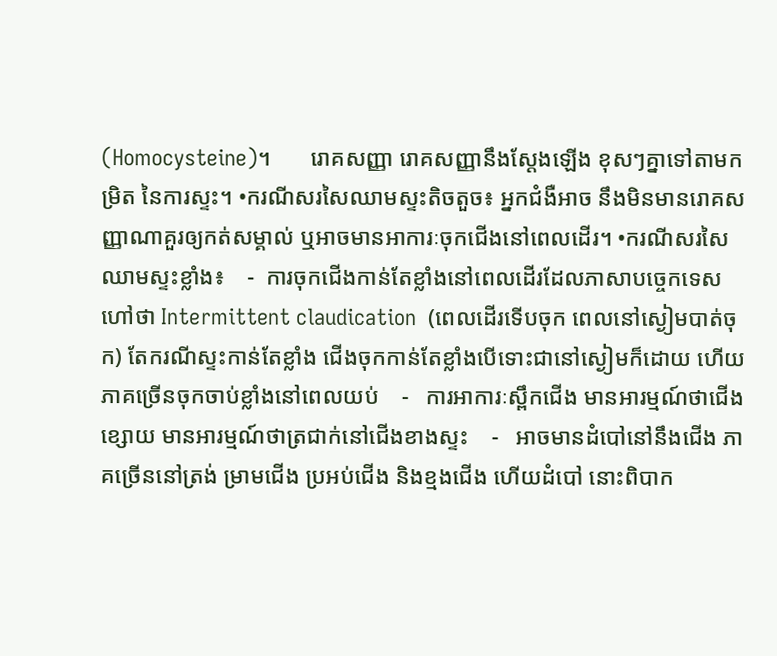(Homocysteine)។       រោគសញ្ញា រោគសញ្ញានឹងស្តែងឡើង ខុសៗគ្នាទៅតាមកម្រិត នៃការស្ទះ។ •ករណីសរសៃឈាមស្ទះតិចតួច៖ អ្នកជំងឺអាច នឹងមិនមានរោគសញ្ញាណាគួរឲ្យកត់សម្គាល់ ឬអាចមានអាការៈចុកជើងនៅពេលដើរ។ •ករណីសរសៃឈាមស្ទះខ្លាំង៖    -  ការចុកជើងកាន់តែខ្លាំងនៅពេលដើរដែលភាសាបច្ចេកទេសហៅថា Intermittent claudication  (ពេលដើរទើបចុក ពេលនៅស្ងៀមបាត់ចុក) តែករណីស្ទះកាន់តែខ្លាំង ជើងចុកកាន់តែខ្លាំងបើទោះជានៅស្ងៀមក៏ដោយ ហើយភាគច្រើនចុកចាប់ខ្លាំងនៅពេលយប់    -   ការអាការៈស្ពឹកជើង មានអារម្មណ៍ថាជើងខ្សោយ មានអារម្មណ៍ថាត្រជាក់នៅជើងខាងស្ទះ    -   អាចមានដំបៅនៅនឹងជើង ភាគច្រើននៅត្រង់ ម្រាមជើង ប្រអប់ជើង និងខ្មងជើង ហើយដំបៅ នោះពិបាក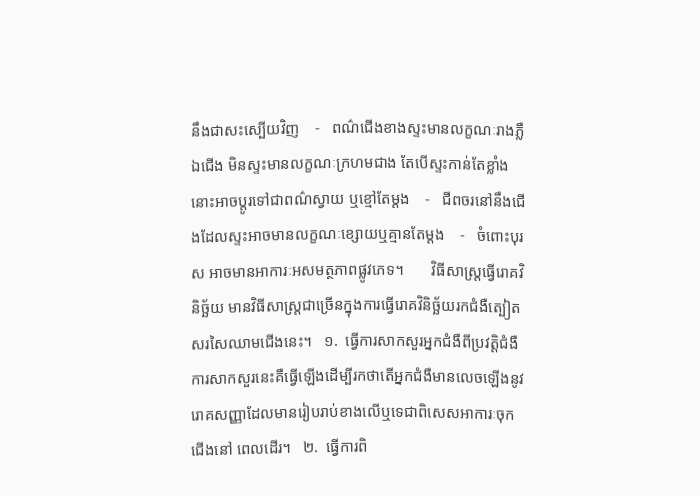នឹងជាសះស្បើយវិញ    -   ពណ៌ជើងខាងស្ទះមានលក្ខណៈរាងភ្លឺ ឯជើង មិនស្ទះមានលក្ខណៈក្រហមជាង តែបើស្ទះកាន់តែខ្លាំងនោះអាចប្តូរទៅជាពណ៌ស្វាយ ឬខ្មៅតែម្តង    -   ជីពចរនៅនឹងជើងដែលស្ទះអាចមានលក្ខណៈខ្សោយឬគ្មានតែម្តង    -   ចំពោះបុរស អាចមានអាការៈអសមត្ថភាពផ្លូវភេទ។       វិធីសាស្រ្តធ្វើរោគវិនិច្ឆ័យ មានវិធីសាស្ត្រជាច្រើនក្នុងការធ្វើរោគវិនិច្ឆ័យរកជំងឺត្បៀតសរសៃឈាមជើងនេះ។   ១.  ធ្វើការសាកសួរអ្នកជំងឺពីប្រវត្តិជំងឺ ការសាកសួរនេះគឺធ្វើឡើងដើម្បីរកថាតើអ្នកជំងឺមានលេចឡើងនូវរោគសញ្ញាដែលមានរៀបរាប់ខាងលើឬទេជាពិសេសអាការៈចុកជើងនៅ ពេលដើរ។   ២.  ធ្វើការពិ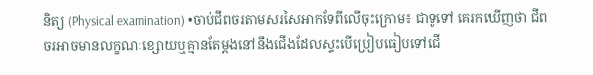និត្យ (Physical examination) •ចាប់ជីពចរតាមសរសៃអាកទែពីលើចុះក្រោម៖ ជាទូទៅ គេរកឃើញថា ជីពចរអាចមានលក្ខណៈខ្សោយឬគ្មានតែម្តងនៅនឹងជើងដែលស្ទះបើប្រៀបធៀបទៅជើ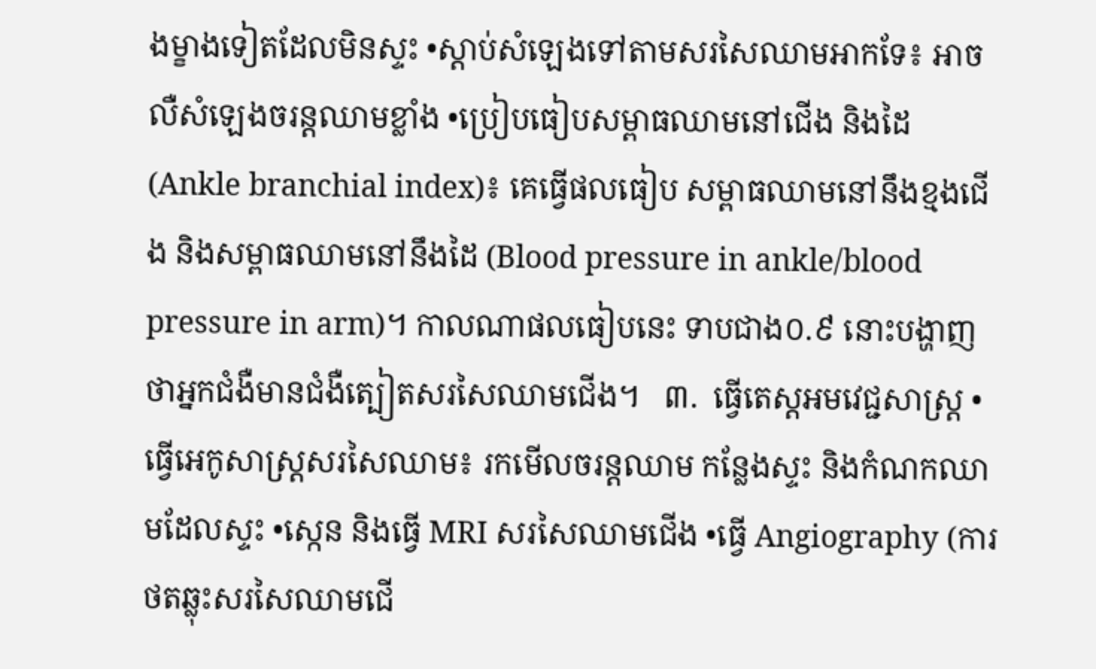ងម្ខាងទៀតដែលមិនស្ទះ •ស្តាប់សំឡេងទៅតាមសរសៃឈាមអាកទែ៖ អាចលឺសំឡេងចរន្តឈាមខ្លាំង •ប្រៀបធៀបសម្ពាធឈាមនៅជើង និងដៃ (Ankle branchial index)៖ គេធ្វើផលធៀប សម្ពាធឈាមនៅនឹងខ្មងជើង និងសម្ពាធឈាមនៅនឹងដៃ (Blood pressure in ankle/blood pressure in arm)។ កាលណាផលធៀបនេះ ទាបជាង០.៩ នោះបង្ហាញថាអ្នកជំងឺមានជំងឺត្បៀតសរសៃឈាមជើង។   ៣.  ធ្វើតេស្តអមវេជ្ជសាស្ត្រ •ធ្វើអេកូសាស្ត្រសរសៃឈាម៖ រកមើលចរន្តឈាម កន្លែងស្ទះ និងកំណកឈាមដែលស្ទះ •ស្កេន និងធ្វើ MRI សរសៃឈាមជើង •ធ្វើ Angiography (ការថតឆ្លុះសរសៃឈាមជើ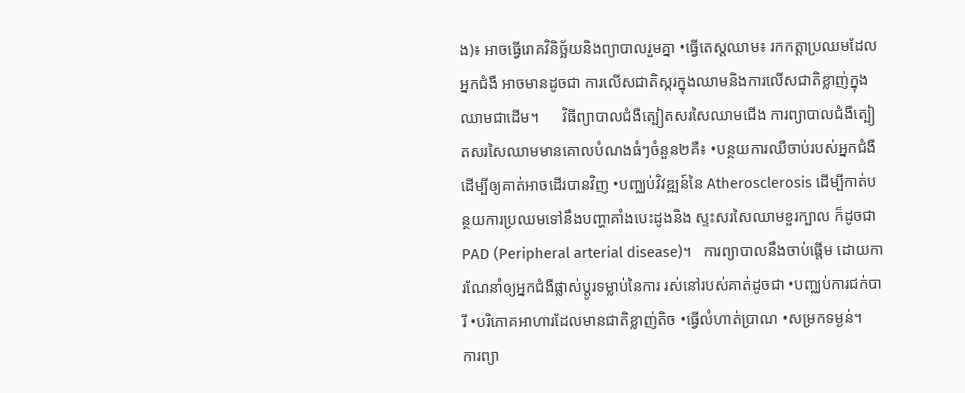ង)៖ អាចធ្វើរោគវិនិច្ឆ័យនិងព្យាបាលរួមគ្នា •ធ្វើតេស្តឈាម៖ រកកត្តាប្រឈមដែលអ្នកជំងឺ អាចមានដូចជា ការលើសជាតិស្ករក្នុងឈាមនិងការលើសជាតិខ្លាញ់ក្នុងឈាមជាដើម។      វិធីព្យាបាលជំងឺត្បៀតសរសៃឈាមជើង ការព្យាបាលជំងឺត្បៀតសរសៃឈាមមានគោលបំណងធំៗចំនួន២គឺ៖ •បន្ថយការឈឺចាប់របស់អ្នកជំងឺ ដើម្បីឲ្យគាត់អាចដើរបានវិញ •បញ្ឈប់វិវឌ្ឍន៍នៃ Atherosclerosis ដើម្បីកាត់បន្ថយការប្រឈមទៅនឹងបញ្ហាគាំងបេះដូងនិង ស្ទះសរសៃឈាមខួរក្បាល ក៏ដូចជា PAD (Peripheral arterial disease)។   ការព្យាបាលនឹងចាប់ផ្តើម ដោយការណែនាំឲ្យអ្នកជំងឺផ្លាស់ប្តូរទម្លាប់នៃការ រស់នៅរបស់គាត់ដូចជា •បញ្ឈប់ការជក់បារី •បរិភោគអាហារដែលមានជាតិខ្លាញ់តិច •ធ្វើលំហាត់ប្រាណ •សម្រកទម្ងន់។   ការព្យា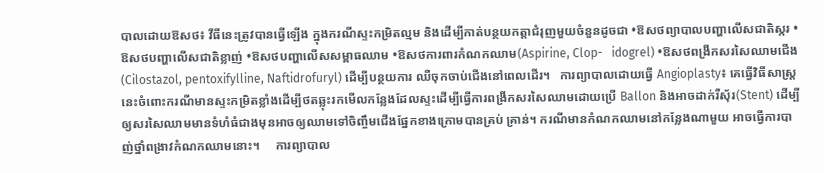បាលដោយឱសថ៖ វីធីនេះត្រូវបានធ្វើឡើង ក្នុងករណីស្ទះកម្រិតល្មម និងដើម្បីកាត់បន្ថយកត្តាជំរុញមួយចំនួនដូចជា •ឱសថព្យាបាលបញ្ហាលើសជាតិស្ករ •ឱសថបញ្ហាលើសជាតិខ្លាញ់ •ឱសថបញ្ហាលើសសម្ពាធឈាម •ឱសថការពារកំណកឈាម(Aspirine, Clop-   idogrel) •ឱសថពង្រីកសរសៃឈាមជើង (Cilostazol, pentoxifylline, Naftidrofuryl) ដើម្បីបន្ថយការ ឈឺចុកចាប់ជើងនៅពេលដើរ។   ការព្យាបាលដោយធ្វើ Angioplasty៖ គេធ្វើវិធីសាស្ត្រនេះចំពោះករណីមានស្ទះកម្រិតខ្លាំងដើម្បីថតឆ្លុះរកមើលកន្លែងដែលស្ទះដើម្បីធ្វើការពង្រីកសរសៃឈាមដោយប្រើ Ballon និងអាចដាក់រឺសុ័រ(Stent) ដើម្បីឲ្យសរសៃឈាមមានទំហំធំជាងមុនអាចឲ្យឈាមទៅចិញ្ចឹមជើងផ្នែកខាងក្រោមបានគ្រប់ គ្រាន់។ ករណីមានកំណកឈាមនៅកន្លែងណាមួយ អាចធ្វើការបាញ់ថ្នាំពង្រាវកំណកឈាមនោះ។     ការព្យាបាល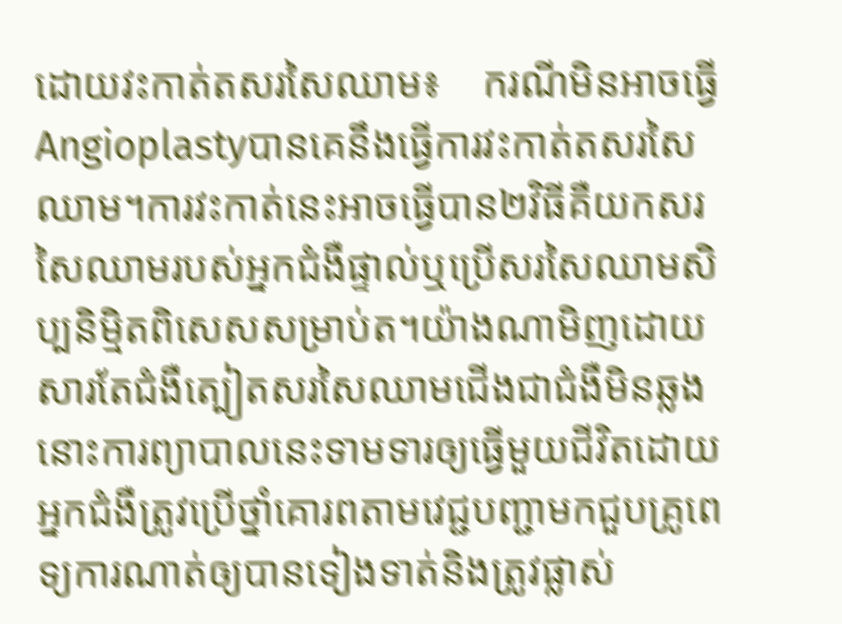ដោយវះកាត់តសរសៃឈាម៖    ករណីមិនអាចធ្វើAngioplastyបានគេនឹងធ្វើការវះកាត់តសរសៃឈាម។ការវះកាត់នេះអាចធ្វើបាន២វិធីគឺយកសរសៃឈាមរបស់អ្នកជំងឺផ្ទាល់ឬប្រើសរសៃឈាមសិប្បនិម្មិតពិសេសសម្រាប់ត។យ៉ាងណាមិញដោយសារតែជំងឺត្បៀតសរសៃឈាមជើងជាជំងឺមិនឆ្លងនោះការព្យាបាលនេះទាមទារឲ្យធ្វើមួយជីវិតដោយអ្នកជំងឺត្រូវប្រើថ្នាំគោរពតាមវេជ្ជបញ្ជាមកជួបគ្រូពេទ្យការណាត់ឲ្យបានទៀងទាត់និងត្រូវផ្លាស់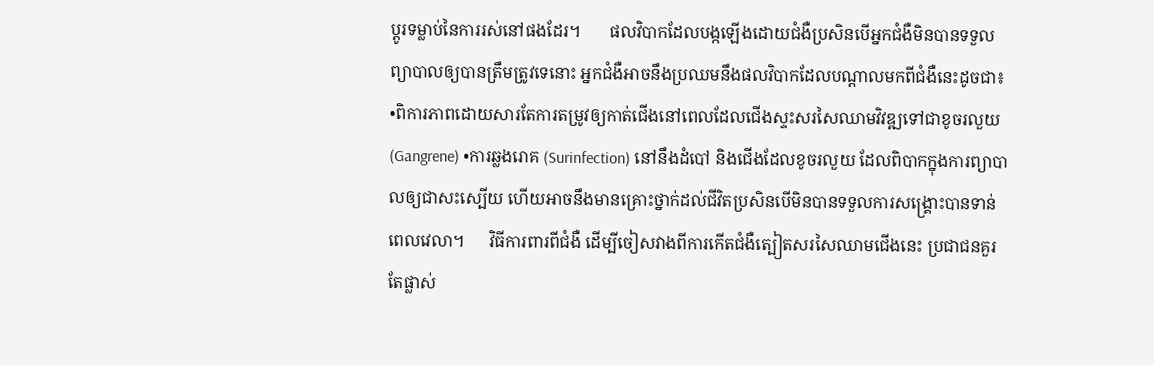ប្តូរទម្លាប់នៃការរស់នៅផងដែរ។       ផលវិបាកដែលបង្កឡើងដោយជំងឺប្រសិនបើអ្នកជំងឺមិនបានទទួលព្យាបាលឲ្យបានត្រឹមត្រូវទេនោះ អ្នកជំងឺអាចនឹងប្រឈមនឹងផលវិបាកដែលបណ្តាលមកពីជំងឺនេះដូចជា៖ •ពិការភាពដោយសារតែការតម្រូវឲ្យកាត់ជើងនៅពេលដែលជើងស្ទះសរសៃឈាមវិវឌ្ឍទៅជាខូចរលួយ (Gangrene) •ការឆ្លងរោគ (Surinfection) នៅនឹងដំបៅ និងជើងដែលខូចរលួយ ដែលពិបាកក្នុងការព្យាបាលឲ្យជាសះស្បើយ ហើយអាចនឹងមានគ្រោះថ្នាក់ដល់ជីវិតប្រសិនបើមិនបានទទួលការសង្គ្រោះបានទាន់ពេលវេលា។      វិធីការពារពីជំងឺ ដើម្បីចៀសវាងពីការកើតជំងឺត្បៀតសរសៃឈាមជើងនេះ ប្រជាជនគួរតែផ្លាស់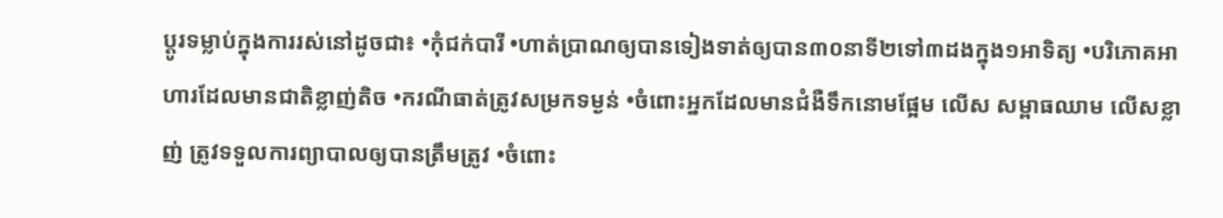ប្តូរទម្លាប់ក្នុងការរស់នៅដូចជា៖ •កុំជក់បារី •ហាត់ប្រាណឲ្យបានទៀងទាត់ឲ្យបាន៣០នាទី២ទៅ៣ដងក្នុង១អាទិត្យ •បរិភោគអាហារដែលមានជាតិខ្លាញ់តិច •ករណីធាត់ត្រូវសម្រកទម្ងន់ •ចំពោះអ្នកដែលមានជំងឺទឹកនោមផ្អែម លើស សម្ពាធឈាម លើសខ្លាញ់ ត្រូវទទួលការព្យាបាលឲ្យបានត្រឹមត្រូវ •ចំពោះ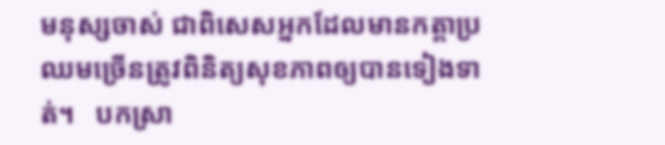មនុស្សចាស់ ជាពិសេសអ្នកដែលមានកត្តាប្រឈមច្រើនត្រូវពិនិត្យសុខភាពឲ្យបានទៀងទាត់។   បកស្រា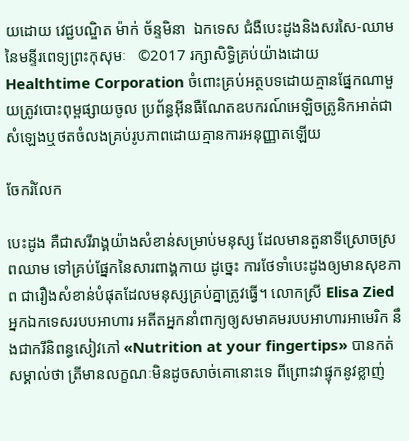យដោយ វេជ្ជបណ្ឌិត ម៉ាក់ ច័ន្ទមិនា  ឯកទេស ជំងឺបេះដូងនិងសរសៃ-ឈាមនៃមន្ទីរពេទ្យព្រះកុសុមៈ   ©2017 រក្សាសិទ្ធិគ្រប់យ៉ាងដោយ Healthtime Corporation ចំពោះគ្រប់អត្ថបទដោយគ្មានផ្នែកណាមួយត្រូវបោះពុម្ពផ្សាយចូល ប្រព័ន្ធអ៊ីនធឺណែតឧបករណ៍អេឡិចត្រូនិកអាត់ជាសំឡេងឬថតចំលងគ្រប់រូបភាពដោយគ្មានការអនុញ្ញាតឡើយ

ចែករំលែក

បេះដូង គឺជាសរីរាង្គយ៉ាងសំខាន់សម្រាប់មនុស្ស ដែលមានតួនាទីស្រោចស្រពឈាម ទៅគ្រប់ផ្នែកនៃសារពាង្គកាយ ដូច្នេះ ការថែទាំបេះដូងឲ្យមានសុខភាព ជារឿងសំខាន់បំផុតដែលមនុស្សគ្រប់គ្នាត្រូវធ្វើ។ លោកស្រី Elisa Zied អ្នកឯកទេសរបបអាហារ អតីតអ្នកនាំពាក្យឲ្យសមាគមរបបអាហារអាមេរិក នឹងជាករីនិពន្ធសៀវភៅ «Nutrition at your fingertips» បានកត់សម្គាល់ថា ត្រីមានលក្ខណៈមិនដូចសាច់គោនោះទេ ពីព្រោះវាផ្ទុកនូវខ្លាញ់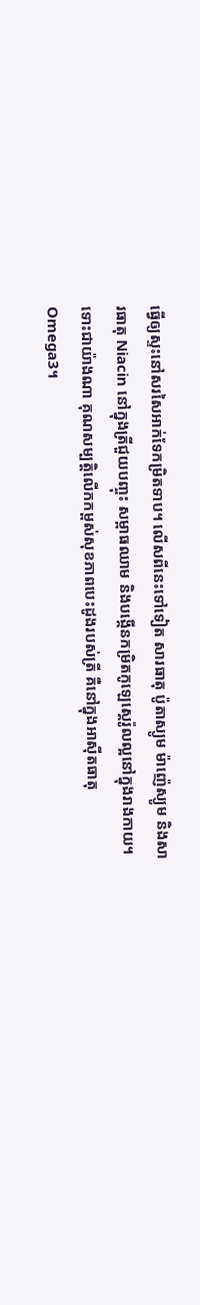ធ្វើឲ្យស្ទះនៅសរសៃអាក់ទែកម្រិតទាប។ លើសពីនេះទៅទៀត សារធាតុ ប៉ូតាស្យូម ម៉ាញ៉េស្យូម និងសារធាតុ Niacin នៅក្នុងត្រីជួយបញ្ចុះ សម្ពាធឈាម និងបង្កើនកម្រិតកូឡេស្តេរ៉ូលល្អនៅក្នុងរាងកាយ។  ទោះជាយ៉ាងណា គុណសម្បត្តិលើកកម្ពស់សុខភាពបេះដូងរបស់ត្រី គឺនៅក្នុងអាស៊ីតធាតុ Omega3។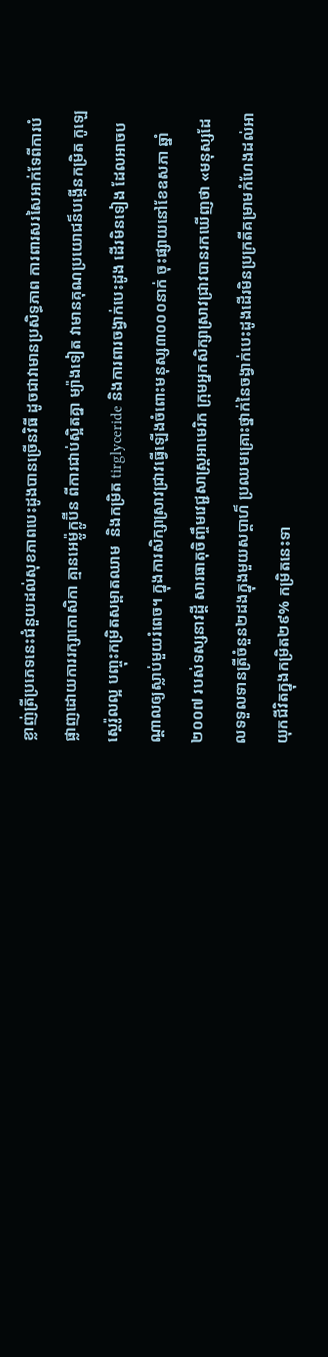ខ្លាញ់ត្រីប្រភេទនេះជំនួយដល់សុខភាពបេះដូងបានច្រើនវិធី ដូចជាវាមានប្រសិទ្ធភាព ការពារសរសៃអាក់ទែពីការបំផ្លាញដោយការរក្សាកោសិកា គ្មានអេម្ល៉ូក្លូប៊ីន ពីការជាប់ស្អិតគ្នា ម្យ៉ាងទៀត វាមានគុណប្រយោជន៏បង្កើនកម្រិត កូឡេស្តេរ៉ូលល្អ បញ្ចុះកម្រិតសម្ពាតឈាម  និងកម្រិត tirglyceride និងការពារចង្វាក់បេះដូង ដើរមិនទៀង ដែលអាចបណ្ដាលឲ្យស្លាប់មួយរំពេច។ ក្នុងការសិក្សាស្រាវជ្រាវធ្វើឡើងចំពោះមនុស្ស៣០០០នាក់ ចុះផ្សាយនៅខែឧសភា ឆ្នាំ២០០៧ របស់ទស្សនាវដ្ដី សារធាតុចិញ្ចឹមវេជ្ជសាស្ត្រអាមេរិក ក្រុមអ្នកសិក្សាស្រាវជ្រាវបានរកឃើញថា «មនុស្សដែលទទួលទានត្រីចំនួន២ដងក្នុងមួយសប្ដាហ៏ ប្រឈមគ្រោះថ្នាក់នៃចង្វាក់បេះដូងដើរមិនប្រក្រតីគម្រាមកំហែងដល់អាយុកជីវិតក្នុងកម្រិត២៩% កម្រិតនេះទា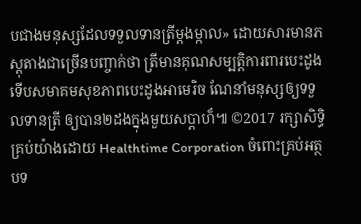បជាងមនុស្សដែលទទួលទានត្រីម្ដងម្កាល» ដោយសារមានភស្ដុតាងជាច្រើនបញ្ចាក់ថា ត្រីមានគុណសម្បតិ្តការពារបេះដូង ទើបសមាគមសុខភាពបេះដូងអាមេរិច ណែនាំមនុស្សឲ្យទទួលទានត្រី ឲ្យបាន២ដងក្នុងមួយសប្ដាហ៏៕ ©2017 រក្សាសិទ្ធិគ្រប់យ៉ាងដោយ Healthtime Corporation ចំពោះគ្រប់អត្ថបទ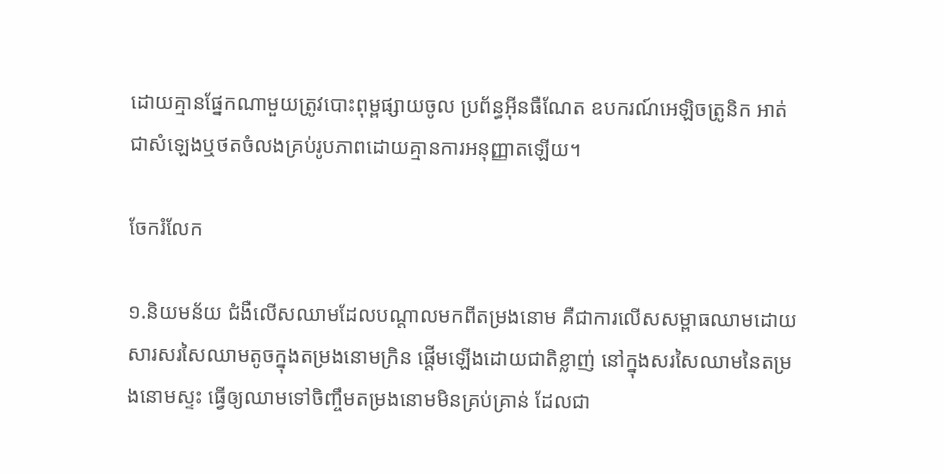ដោយគ្មានផ្នែកណាមួយត្រូវបោះពុម្ពផ្សាយចូល ប្រព័ន្ធអ៊ីនធឺណែត ឧបករណ៍អេឡិចត្រូនិក អាត់ជាសំឡេងឬថតចំលងគ្រប់រូបភាពដោយគ្មានការអនុញ្ញាតឡើយ។

ចែករំលែក

១.និយមន័យ ជំងឺលើសឈាមដែលបណ្តាលមកពីតម្រងនោម គឺជាការលើសសម្ពាធឈាមដោយសារសរសៃឈាមតូចក្នុងតម្រងនោមក្រិន ផ្តើមឡើងដោយជាតិខ្លាញ់ នៅក្នុងសរសៃឈាមនៃតម្រងនោមស្ទះ ធ្វើឲ្យឈាមទៅចិញ្ចឹមតម្រងនោមមិនគ្រប់គ្រាន់ ដែលជា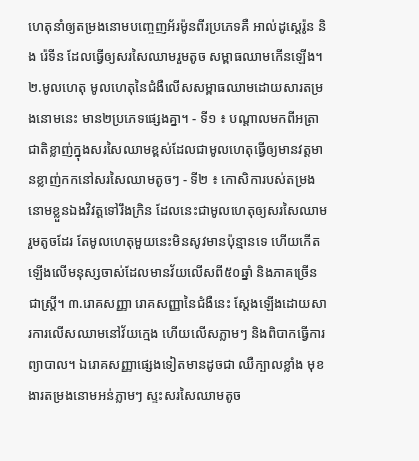ហេតុនាំឲ្យតម្រងនោមបញ្ចេញអ័រម៉ូនពីរប្រភេទគឺ អាល់ដូស្តេរ៉ូន និង រ៉េទីន ដែលធ្វើឲ្យសរសៃឈាមរួមតូច សម្ពាធឈាមកើនឡើង។  ២.មូលហេតុ មូលហេតុនៃជំងឺលើសសម្ពាធឈាមដោយសារតម្រងនោមនេះ មាន២ប្រភេទផ្សេងគ្នា។ - ទី១ ៖ បណ្តាលមកពីអត្រាជាតិខ្លាញ់ក្នុងសរសៃឈាមខ្ពស់ដែលជាមូលហេតុធ្វើឲ្យមានវត្តមានខ្លាញ់កកនៅសរសៃឈាមតូចៗ - ទី២ ៖ កោសិការបស់តម្រងនោមខ្លួនឯងវិវត្តទៅរឹងក្រិន ដែលនេះជាមូលហេតុឲ្យសរសៃឈាមរួមតូចដែរ តែមូលហេតុមួយនេះមិនសូវមានប៉ុន្មានទេ ហើយកើតឡើងលើមនុស្សចាស់ដែលមានវ័យលើសពី៥០ឆ្នាំ និងភាគច្រើនជាស្ត្រី។ ៣.រោគសញ្ញា រោគសញ្ញានៃជំងឺនេះ ស្តែងឡើងដោយសារការលើសឈាមនៅវ័យក្មេង ហើយលើសភ្លាមៗ និងពិបាកធ្វើការព្យាបាល។ ឯរោគសញ្ញាផ្សេងទៀតមានដូចជា ឈឺក្បាលខ្លាំង មុខងារតម្រងនោមអន់ភ្លាមៗ ស្ទះសរសៃឈាមតូច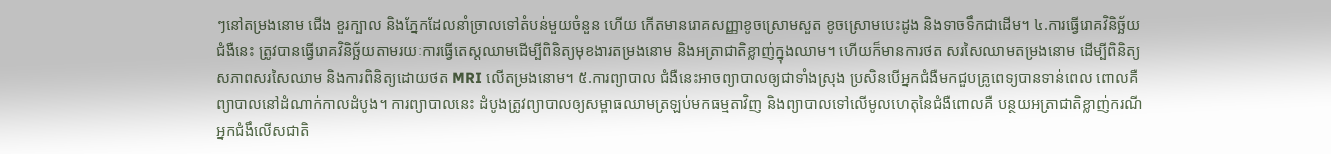ៗនៅតម្រងនោម ជើង ខួរក្បាល និងភ្នែកដែលនាំច្រាលទៅតំបន់មួយចំនួន ហើយ កើតមានរោគសញ្ញាខូចស្រោមសួត ខូចស្រោមបេះដូង និងទាចទឹកជាដើម។ ៤.ការធ្វើរោគវិនិច្ឆ័យ ជំងឺនេះ ត្រូវបានធ្វើរោគវិនិច្ឆ័យតាមរយៈការធ្វើតេស្តឈាមដើម្បីពិនិត្យមុខងារតម្រងនោម និងអត្រាជាតិខ្លាញ់ក្នុងឈាម។ ហើយក៏មានការថត សរសៃឈាមតម្រងនោម ដើម្បីពិនិត្យសភាពសរសៃឈាម និងការពិនិត្យដោយថត MRI លើតម្រងនោម។ ៥.ការព្យាបាល ជំងឺនេះអាចព្យាបាលឲ្យជាទាំងស្រុង ប្រសិនបើអ្នកជំងឺមកជួបគ្រូពេទ្យបានទាន់ពេល ពោលគឺព្យាបាលនៅដំណាក់កាលដំបូង។ ការព្យាបាលនេះ ដំបូងត្រូវព្យាបាលឲ្យសម្ពាធឈាមត្រឡប់មកធម្មតាវិញ និងព្យាបាលទៅលើមូលហេតុនៃជំងឺពោលគឺ បន្ថយអត្រាជាតិខ្លាញ់ករណីអ្នកជំងឹលើសជាតិ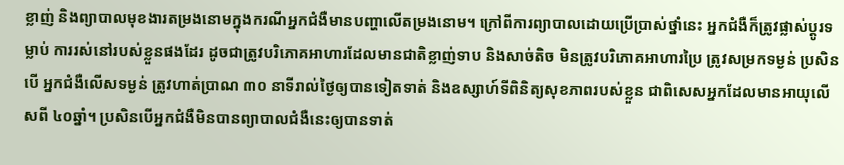ខ្លាញ់ និងព្យាបាលមុខងារតម្រងនោមក្នុងករណីអ្នកជំងឺមានបញ្ហាលើតម្រងនោម។ ក្រៅពីការព្យាបាលដោយប្រើប្រាស់ថ្នាំនេះ អ្នកជំងឺក៏ត្រូវផ្លាស់ប្តូរទម្លាប់ ការរស់នៅរបស់ខ្លួនផងដែរ ដូចជាត្រូវបរិភោគអាហារដែលមានជាតិខ្លាញ់ទាប និងសាច់តិច មិនត្រូវបរិភោគអាហារប្រៃ ត្រូវសម្រកទម្ងន់ ប្រសិនបើ អ្នកជំងឺលើសទម្ងន់ ត្រូវហាត់ប្រាណ ៣០ នាទីរាល់ថ្ងៃឲ្យបានទៀតទាត់ និងឧស្សាហ៍ទីពិនិត្យសុខភាពរបស់ខ្លួន ជាពិសេសអ្នកដែលមានអាយុលើសពី ៤០ឆ្នាំ។ ប្រសិនបើអ្នកជំងឺមិនបានព្យាបាលជំងឺនេះឲ្យបានទាត់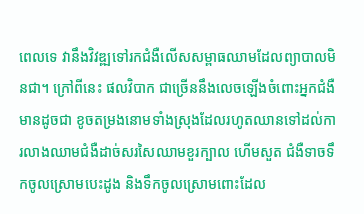ពេលទេ វានឹងវិវឌ្ឍទៅរកជំងឺលើសសម្ពាធឈាមដែលព្យាបាលមិនជា។ ក្រៅពីនេះ ផលវិបាក ជាច្រើននឹងលេចឡើងចំពោះអ្នកជំងឺ មានដូចជា ខូចតម្រងនោមទាំងស្រុងដែលរហូតឈានទៅដល់ការលាងឈាមជំងឺដាច់សរសៃឈាមខួរក្បាល ហើមសួត ជំងឺទាចទឹកចូលស្រោមបេះដូង និងទឹកចូលស្រោមពោះដែល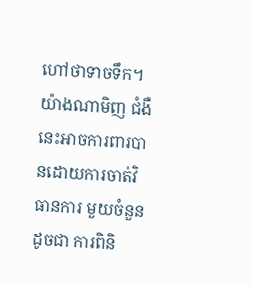ហៅថាទាចទឹក។ យ៉ាងណាមិញ ជំងឺនេះអាចការពារបានដោយការចាត់វិធានការ មួយចំនួនដូចជា ការពិនិ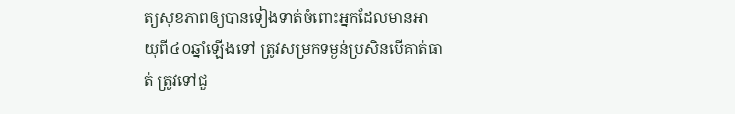ត្យសុខភាពឲ្យបានទៀងទាត់ចំពោះអ្នកដែលមានអាយុពី៤០ឆ្នាំឡើងទៅ ត្រូវសម្រកទម្ងន់ប្រសិនបើគាត់ធាត់ ត្រូវទៅជួ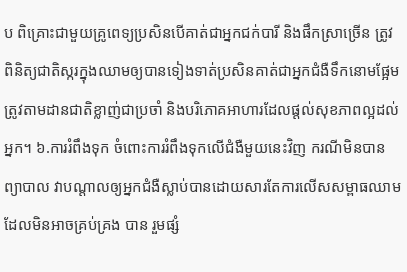ប ពិគ្រោះជាមួយគ្រូពេទ្យប្រសិនបើគាត់ជាអ្នកជក់បារី និងផឹកស្រាច្រើន ត្រូវពិនិត្យជាតិស្ករក្នុងឈាមឲ្យបានទៀងទាត់ប្រសិនគាត់ជាអ្នកជំងឺទឹកនោមផ្អែម ត្រូវតាមដានជាតិខ្លាញ់ជាប្រចាំ និងបរិភោគអាហារដែលផ្តល់សុខភាពល្អដល់អ្នក។ ៦.ការរំពឹងទុក ចំពោះការរំពឹងទុកលើជំងឺមួយនេះវិញ ករណីមិនបានព្យាបាល វាបណ្តាលឲ្យអ្នកជំងឺស្លាប់បានដោយសារតែការលើសសម្ពាធឈាមដែលមិនអាចគ្រប់គ្រង បាន រួមផ្សំ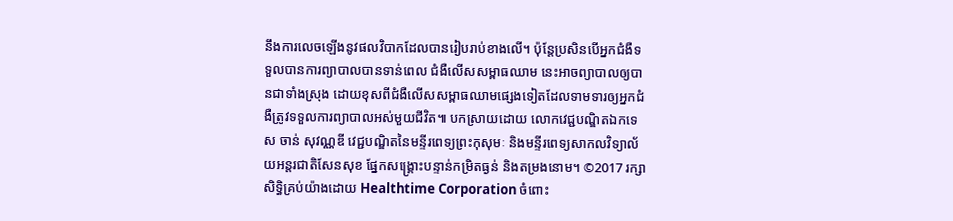នឹងការលេចឡើងនូវផលវិបាកដែលបានរៀបរាប់ខាងលើ។ ប៉ុន្តែប្រសិនបើអ្នកជំងឺទទួលបានការព្យាបាលបានទាន់ពេល ជំងឺលើសសម្ពាធឈាម នេះអាចព្យាបាលឲ្យបានជាទាំងស្រុង ដោយខុសពីជំងឺលើសសម្ពាធឈាមផ្សេងទៀតដែលទាមទារឲ្យអ្នកជំងឺត្រូវទទួលការព្យាបាលអស់មួយជីវិត៕ បកស្រាយដោយ លោកវេជ្ជបណ្ឌិតឯកទេស ចាន់ សុវណ្ណឌី វេជ្ជបណ្ឌិតនៃមន្ទីរពេទ្យព្រះកុសុមៈ និងមន្ទីរពេទ្យសាកលវិទ្យាល័យអន្តរជាតិសែនសុខ ផ្នែកសង្គ្រោះបន្ទាន់កម្រិតធ្ងន់ និងតម្រងនោម។ ©2017 រក្សាសិទ្ធិគ្រប់យ៉ាងដោយ Healthtime Corporation ចំពោះ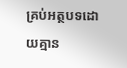គ្រប់អត្ថបទដោយគ្មាន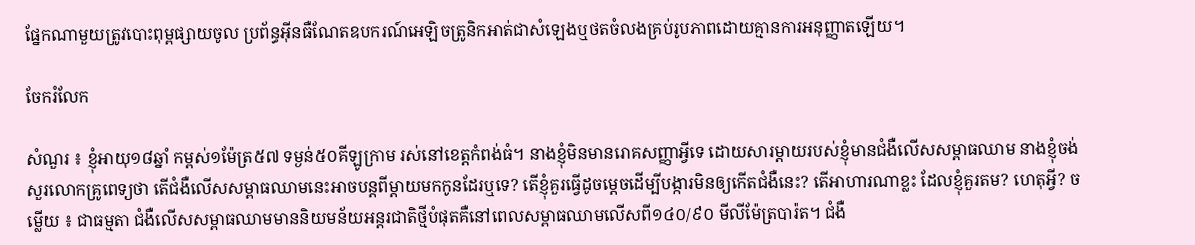ផ្នែកណាមួយត្រូវបោះពុម្ពផ្សាយចូល ប្រព័ន្ធអ៊ីនធឺណែតឧបករណ៍អេឡិចត្រូនិកអាត់ជាសំឡេងឬថតចំលងគ្រប់រូបភាពដោយគ្មានការអនុញ្ញាតឡើយ។

ចែករំលែក

សំណួរ ៖ ខ្ញុំអាយុ១៨ឆ្នាំ កម្ពស់១ម៉ែត្រ៥៧ ទម្ងន់៥០គីឡូក្រាម រស់នៅខេត្តកំពង់ធំ។ នាងខ្ញុំមិនមានរោគសញ្ញាអ្វីទេ ដោយសារម្តាយរបស់ខ្ញុំមានជំងឺលើសសម្ពាធឈាម នាងខ្ញុំចង់សួរលោកគ្រូពេទ្យថា តើជំងឺលើសសម្ពាធឈាមនេះអាចបន្តពីម្តាយមកកូនដែរឬទេ? តើខ្ញុំគួរធ្វើដូចម្តេចដើម្បីបង្ការមិនឲ្យកើតជំងឺនេះ? តើអាហារណាខ្លះ ដែលខ្ញុំគួរតម? ហេតុអ្វី? ចម្លើយ ៖ ជាធម្មតា ជំងឺលើសសម្ពាធឈាមមាននិយមន័យអន្តរជាតិថ្មីបំផុតគឺនៅពេលសម្ពាធឈាមលើសពី១៤០/៩០ មីលីម៉ែត្របារ៉ត។ ជំងឺ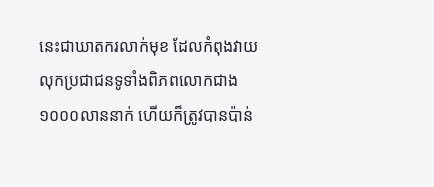នេះជាឃាតករលាក់មុខ ដែលកំពុងវាយលុកប្រជាជនទូទាំងពិភពលោកជាង១០០០លាននាក់ ហើយក៏ត្រូវបានប៉ាន់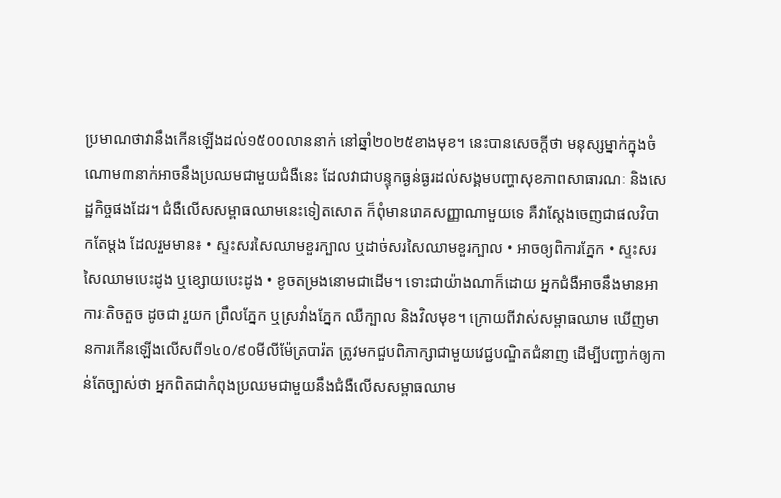ប្រមាណថាវានឹងកើនឡើងដល់១៥០០លាននាក់ នៅឆ្នាំ២០២៥ខាងមុខ។ នេះបានសេចក្តីថា មនុស្សម្នាក់ក្នុងចំណោម៣នាក់អាចនឹងប្រឈមជាមួយជំងឺនេះ ដែលវាជាបន្ទុកធ្ងន់ធ្ងរដល់សង្គមបញ្ហាសុខភាពសាធារណៈ និងសេដ្ឋកិច្ចផងដែរ។ ជំងឺលើសសម្ពាធឈាមនេះទៀតសោត ក៏ពុំមានរោគសញ្ញាណាមួយទេ គឺវាស្តែងចេញជាផលវិបាកតែម្តង ដែលរួមមាន៖ • ស្ទះសរសៃឈាមខួរក្បាល ឬដាច់សរសៃឈាមខួរក្បាល • អាចឲ្យពិការភ្នែក • ស្ទះសរសៃឈាមបេះដូង ឬខ្សោយបេះដូង • ខូចតម្រងនោមជាដើម។ ទោះជាយ៉ាងណាក៏ដោយ អ្នកជំងឺអាចនឹងមានអាការៈតិចតួច ដូចជា រួយក ព្រឹលភ្នែក ឬស្រវាំងភ្នែក ឈឺក្បាល និងវិលមុខ។ ក្រោយពីវាស់សម្ពាធឈាម ឃើញមានការកើនឡើងលើសពី១៤០/៩០មីលីម៉ែត្របារ៉ត ត្រូវមកជួបពិភាក្សាជាមួយវេជ្ជបណ្ឌិតជំនាញ ដើម្បីបញ្ជាក់ឲ្យកាន់តែច្បាស់ថា អ្នកពិតជាកំពុងប្រឈមជាមួយនឹងជំងឺលើសសម្ពាធឈាម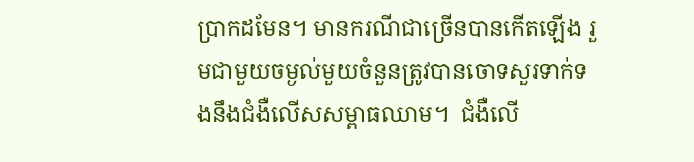ប្រាកដមែន។ មានករណីជាច្រើនបានកើតឡើង រួមជាមួយចម្ងល់មួយចំនួនត្រូវបានចោទសួរទាក់ទងនឹងជំងឺលើសសម្ពាធឈាម។  ជំងឺលើ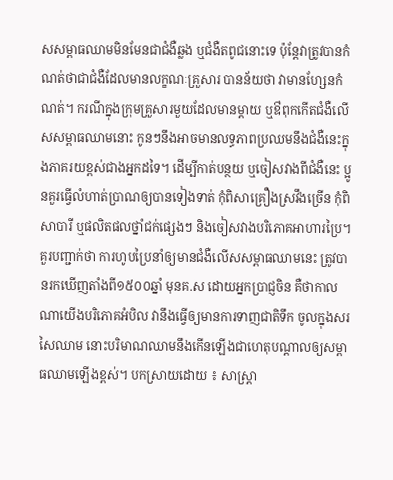សសម្ពាធឈាមមិនមែនជាជំងឺឆ្លង ឬជំងឺតពូជនោះទេ ប៉ុន្តែវាត្រូវបានកំណត់ថាជាជំងឺដែលមានលក្ខណៈគ្រួសារ បានន័យថា វាមានហ្សែនកំណត់។ ករណីក្នុងក្រុមគ្រួសារមួយដែលមានម្តាយ ឬឳពុកកើតជំងឺលើសសម្ពាធឈាមនោះ កូនៗនឹងអាចមានលទ្ធភាពប្រឈមនឹងជំងឺនេះក្នុងភាគរយខ្ពស់ជាងអ្នកដទៃ។ ដើម្បីកាត់បន្ថយ ឬចៀសវាងពីជំងឺនេះ ប្អូនគួរធ្វើលំហាត់ប្រាណឲ្យបានទៀងទាត់ កុំពិសាគ្រឿងស្រវឹងច្រើន កុំពិសាបារី ឬផលិតផលថ្នាំជក់ផ្សេងៗ និងចៀសវាងបរិភោគអាហារប្រៃ។  គួរបញ្ជាក់ថា ការហូបប្រៃនាំឲ្យមានជំងឺលើសសម្ពាធឈាមនេះ ត្រូវបានរកឃើញតាំងពី១៥០០ឆ្នាំ មុនគ.ស ដោយអ្នកប្រាជ្ញចិន គឺថាកាលណាយើងបរិភោគអំបិល វានឹងធ្វើឲ្យមានការទាញជាតិទឹក ចូលក្នុងសរសៃឈាម នោះបរិមាណឈាមនឹងកើនឡើងជាហេតុបណ្តាលឲ្យសម្ពាធឈាមឡើងខ្ពស់។ បកស្រាយដោយ ៖ សាស្ត្រា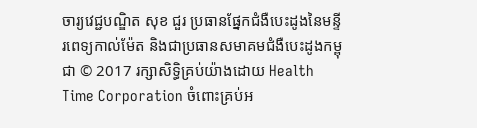ចារ្យវេជ្ជបណ្ឌិត សុខ ជួរ ប្រធានផ្នែកជំងឺបេះដូងនៃមន្ទីរពេទ្យកាល់ម៉ែត និងជាប្រធានសមាគមជំងឺបេះដូងកម្ពុជា © 2017 រក្សាសិទ្ធិគ្រប់យ៉ាងដោយ Health Time Corporation ចំពោះគ្រប់អ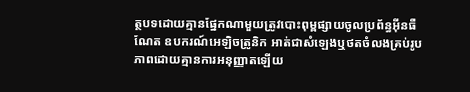ត្ថបទដោយគ្មានផ្នែកណាមួយត្រូវបោះពុម្ពផ្សាយចូលប្រព័ន្ធអ៊ីនធឺណែត ឧបករណ៍អេឡិចត្រូនិក អាត់ជាសំឡេងឬថតចំលងគ្រប់រូបភាពដោយគ្មានការអនុញ្ញាតឡើយ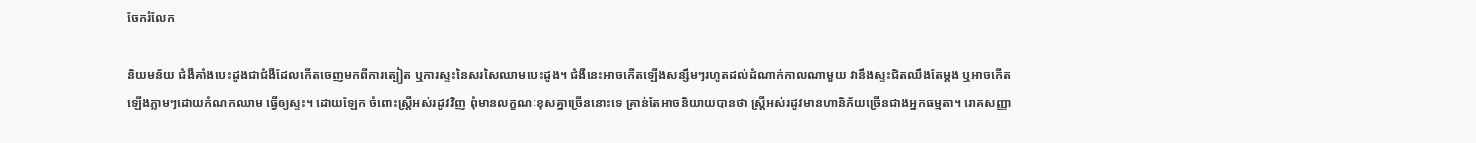ចែករំលែក

និយមន័យ ជំងឺគាំងបេះដូងជាជំងឺដែលកើតចេញមកពីការត្បៀត ឬការស្ទះនៃសរសៃឈាមបេះដូង។ ជំងឺនេះអាចកើតឡើងសន្សឹមៗរហូតដល់ដំណាក់កាលណាមួយ វានឹងស្ទះជិតឈឹងតែម្តង ឬអាចកើតឡើងភ្លាមៗដោយកំណកឈាម ធ្វើឲ្យស្ទះ។ ដោយឡែក ចំពោះស្ត្រីអស់រដូវវិញ ពុំមានលក្ខណៈខុសគ្នាច្រើននោះទេ គ្រាន់តែអាចនិយាយបានថា ស្ត្រីអស់រដូវមានហានិភ័យច្រើនជាងអ្នកធម្មតា។ រោគសញ្ញា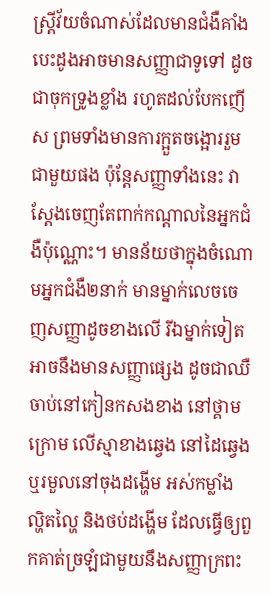ស្រ្តីវ័យចំណាស់ដែលមានជំងឺគាំងបេះដូងអាចមានសញ្ញាជាទូទៅ ដូចជាចុកទ្រូងខ្លាំង រហូតដល់បែកញើស ព្រមទាំងមានការក្អួតចង្អោររួមជាមួយផង ប៉ុន្តែសញ្ញាទាំងនេះ វាស្តែងចេញតែពាក់កណ្តាលនៃអ្នកជំងឺប៉ុណ្ណោះ។ មានន័យថាក្នុងចំណោមអ្នកជំងឺ២នាក់ មានម្នាក់លេចចេញសញ្ញាដូចខាងលើ រីឯម្នាក់ទៀតអាចនឹងមានសញ្ញាផ្សេង ដូចជាឈឺចាប់នៅកៀនកសងខាង នៅថ្គាមក្រោម លើស្មាខាងឆ្វេង នៅដៃឆ្វេង ឬរមួលនៅចុងដង្ហើម អស់កម្លាំង ល្ហិតល្ហៃ និងថប់ដង្ហើម ដែលធ្វើឲ្យពួកគាត់ច្រឡំជាមួយនឹងសញ្ញាក្រពះ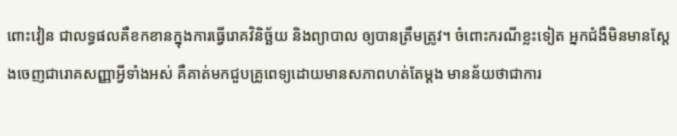ពោះវៀន ជាលទ្ធផលគឺខកខានក្នុងការធ្វើរោគវិនិច្ឆ័យ និងព្យាបាល ឲ្យបានត្រឹមត្រូវ។ ចំពោះករណីខ្លះទៀត អ្នកជំងឺមិនមានស្តែងចេញជារោគសញ្ញាអ្វីទាំងអស់ គឺគាត់មកជួបគ្រូពេទ្យដោយមានសភាពហត់តែម្តង មានន័យថាជាការ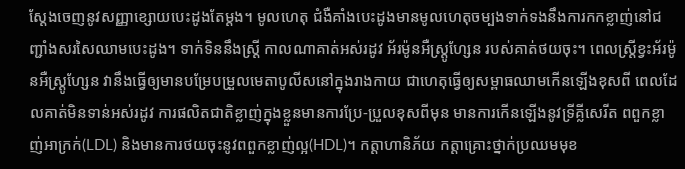ស្តែងចេញនូវសញ្ញាខ្សោយបេះដូងតែម្តង។ មូលហេតុ ជំងឺគាំងបេះដូងមានមូលហេតុចម្បងទាក់ទងនឹងការកកខ្លាញ់នៅជញ្ជាំងសរសៃឈាមបេះដូង។ ទាក់ទិននឹងស្ត្រី កាលណាគាត់អស់រដូវ អ័រម៉ូនអឺស្ត្រូហ្សែន របស់គាត់ថយចុះ។ ពេលស្ត្រីខ្វះអ័រម៉ូនអឺស្ត្រូហែ្សន វានឹងធ្វើឲ្យមានបម្រែបម្រួលមេតាបូលីសនៅក្នុងរាងកាយ ជាហេតុធ្វើឲ្យសម្ពាធឈាមកើនឡើងខុសពី ពេលដែលគាត់មិនទាន់អស់រដូវ ការផលិតជាតិខ្លាញ់ក្នុងខ្លួនមានការប្រែ-ប្រួលខុសពីមុន មានការកើនឡើងនូវទ្រីគ្លីសេរីត ពពួកខ្លាញ់អាក្រក់(LDL) និងមានការថយចុះនូវពពួកខ្លាញ់ល្អ(HDL)។ កត្តាហានិភ័យ កត្តាគ្រោះថ្នាក់ប្រឈមមុខ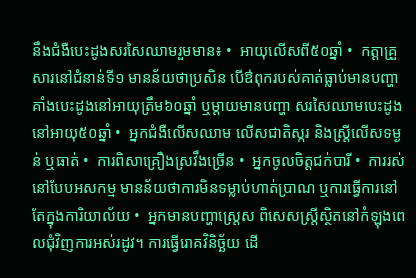នឹងជំងឺបេះដូងសរសៃឈាមរួមមាន៖ •  អាយុលើសពី៥០ឆ្នាំ •  កត្តាគ្រួសារនៅជំនាន់ទី១ មានន័យថាប្រសិន បើឳពុករបស់គាត់ធ្លាប់មានបញ្ហាគាំងបេះដូងនៅអាយុត្រឹម៦០ឆ្នាំ ឬម្តាយមានបញ្ហា សរសៃឈាមបេះដូង នៅអាយុ៥០ឆ្នាំ •  អ្នកជំងឺលើសឈាម លើសជាតិស្ករ និងស្ត្រីលើសទម្ងន់ ឬធាត់ •  ការពិសាគ្រឿងស្រវឹងច្រើន •  អ្នកចូលចិត្តជក់បារី •  ការរស់នៅបែបអសកម្ម មានន័យថាការមិនទម្លាប់ហាត់ប្រាណ ឬការធ្វើការនៅតែក្នុងការិយាល័យ •  អ្នកមានបញ្ហាស្ត្រេស ពិសេសស្ត្រីស្ថិតនៅកំឡុងពេលជុំវិញការអស់រដូវ។ ការធ្វើរោគវិនិច្ឆ័យ ដើ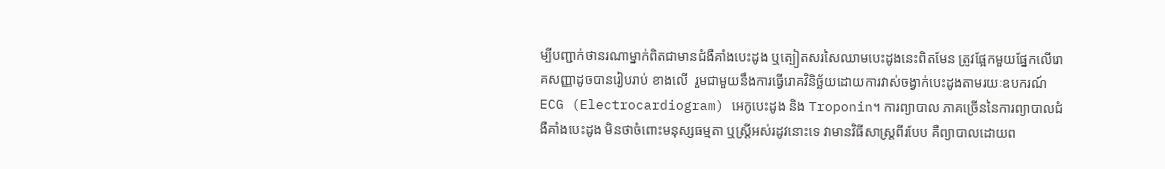ម្បីបញ្ជាក់ថានរណាម្នាក់ពិតជាមានជំងឺគាំងបេះដូង ឬត្បៀតសរសៃឈាមបេះដូងនេះពិតមែន ត្រូវផ្អែកមួយផ្នែកលើរោគសញ្ញាដូចបានរៀបរាប់ ខាងលើ  រួមជាមួយនឹងការធ្វើរោគវិនិច្ឆ័យដោយការវាស់ចង្វាក់បេះដូងតាមរយៈឧបករណ៍ ECG (Electrocardiogram) អេកូបេះដូង និង Troponin។ ការព្យាបាល ភាគច្រើននៃការព្យាបាលជំងឺគាំងបេះដូង មិនថាចំពោះមនុស្សធម្មតា ឬស្ត្រីអស់រដូវនោះទេ វាមានវិធីសាស្ត្រពីរបែប គឺព្យាបាលដោយព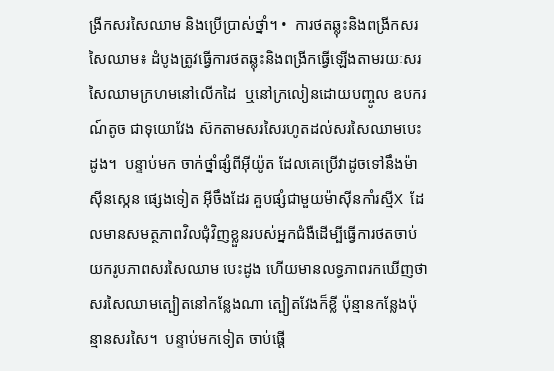ង្រីកសរសៃឈាម និងប្រើប្រាស់ថ្នាំ។ •  ការថតឆ្លុះនិងពង្រីកសរសៃឈាម៖ ដំបូងត្រូវធ្វើការថតឆ្លុះនិងពង្រីកធ្វើឡើងតាមរយៈសរសៃឈាមក្រហមនៅលើកដៃ  ឬនៅក្រលៀនដោយបញ្ចូល ឧបករណ៍តូច ជាទុយោវែង ស៊កតាមសរសៃរហូតដល់សរសៃឈាមបេះដូង។  បន្ទាប់មក ចាក់ថ្នាំផ្សំពីអ៊ីយ៉ូត ដែលគេប្រើវាដូចទៅនឹងម៉ាស៊ីនស្កេន ផ្សេងទៀត អ៊ីចឹងដែរ គួបផ្សំជាមួយម៉ាស៊ីនកាំរស្មីX  ដែលមានសមត្ថភាពវិលជុំវិញខ្លួនរបស់អ្នកជំងឺដើម្បីធ្វើការថតចាប់យករូបភាពសរសៃឈាម បេះដូង ហើយមានលទ្ធភាពរកឃើញថាសរសៃឈាមត្បៀតនៅកន្លែងណា ត្បៀតវែងក៏ខ្លី ប៉ុន្មានកន្លែងប៉ុន្មានសរសៃ។  បន្ទាប់មកទៀត ចាប់ផ្តើ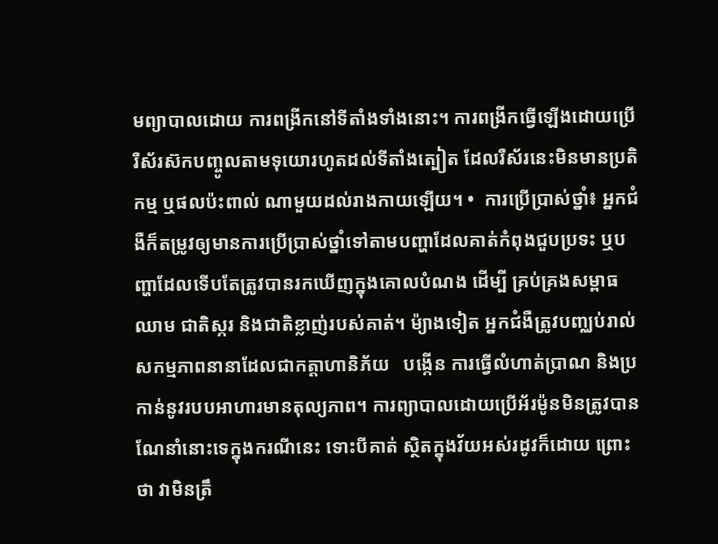មព្យាបាលដោយ ការពង្រីកនៅទីតាំងទាំងនោះ។ ការពង្រីកធ្វើឡើងដោយប្រើរឺស័រស៊កបញ្ចូលតាមទុយោរហូតដល់ទីតាំងត្បៀត ដែលរឺស័រនេះមិនមានប្រតិកម្ម ឬផលប៉ះពាល់ ណាមួយដល់រាងកាយឡើយ។ •  ការប្រើប្រាស់ថ្នាំ៖ អ្នកជំងឺក៏តម្រូវឲ្យមានការប្រើប្រាស់ថ្នាំទៅតាមបញ្ហាដែលគាត់កំពុងជួបប្រទះ ឬបញ្ហាដែលទើបតែត្រូវបានរកឃើញក្នុងគោលបំណង ដើម្បី គ្រប់គ្រងសម្ពាធឈាម ជាតិស្ករ និងជាតិខ្លាញ់របស់គាត់។ ម៉្យាងទៀត អ្នកជំងឺត្រូវបញ្ឈប់រាល់សកម្មភាពនានាដែលជាកត្តាហានិភ័យ   បង្កើន ការធ្វើលំហាត់ប្រាណ និងប្រកាន់នូវរបបអាហារមានតុល្យភាព។ ការព្យាបាលដោយប្រើអ័រម៉ូនមិនត្រូវបានណែនាំនោះទេក្នុងករណីនេះ ទោះបីគាត់ ស្ថិតក្នុងវ័យអស់រដូវក៏ដោយ ព្រោះថា វាមិនត្រឹ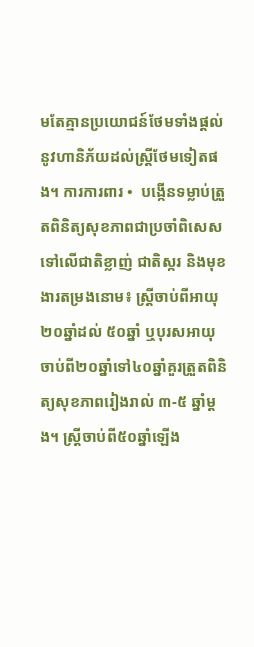មតែគ្មានប្រយោជន៍ថែមទាំងផ្តល់នូវហានិភ័យដល់ស្ត្រីថែមទៀតផង។ ការការពារ •  បង្កើនទម្លាប់ត្រួតពិនិត្យសុខភាពជាប្រចាំពិសេស ទៅលើជាតិខ្លាញ់ ជាតិស្ករ និងមុខងារតម្រងនោម៖ ស្ត្រីចាប់ពីអាយុ ២០ឆ្នាំដល់ ៥០ឆ្នាំ ឬបុរសអាយុចាប់ពី២០ឆ្នាំទៅ៤០ឆ្នាំគួរត្រួតពិនិត្យសុខភាពរៀងរាល់ ៣-៥ ឆ្នាំម្តង។ ស្ត្រីចាប់ពី៥០ឆ្នាំឡើង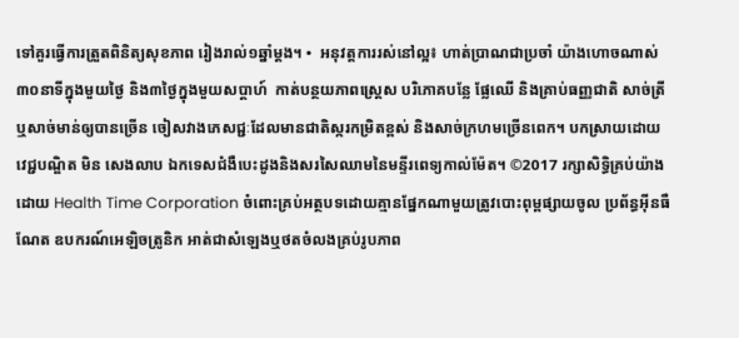ទៅគួរធ្វើការត្រួតពិនិត្យសុខភាព រៀងរាល់១ឆ្នាំម្តង។ •  អនុវត្តការរស់នៅល្អ៖ ហាត់ប្រាណជាប្រចាំ យ៉ាងហោចណាស់៣០នាទីក្នុងមួយថ្ងៃ និង៣ថ្ងៃក្នុងមួយសប្តាហ៍  កាត់បន្ថយភាពស្ត្រេស បរិភោគបន្លែ ផ្លែឈើ និងគ្រាប់ធញ្ញជាតិ សាច់ត្រី ឬសាច់មាន់ឲ្យបានច្រើន ចៀសវាងភេសជ្ជៈដែលមានជាតិស្ករកម្រិតខ្ពស់ និងសាច់ក្រហមច្រើនពេក។ បកស្រាយដោយ វេជ្ជបណ្ឌិត មិន សេងលាប ឯកទេសជំងឺបេះដូងនិងសរសៃឈាមនៃមន្ទីរពេទ្យកាល់ម៉ែត។ ©2017 រក្សាសិទ្ធិគ្រប់យ៉ាងដោយ Health Time Corporation ចំពោះគ្រប់អត្ថបទដោយគ្មានផ្នែកណាមួយត្រូវបោះពុម្ពផ្សាយចូល ប្រព័ន្ធអ៊ីនធឺណែត ឧបករណ៍អេឡិចត្រូនិក អាត់ជាសំឡេងឬថតចំលងគ្រប់រូបភាព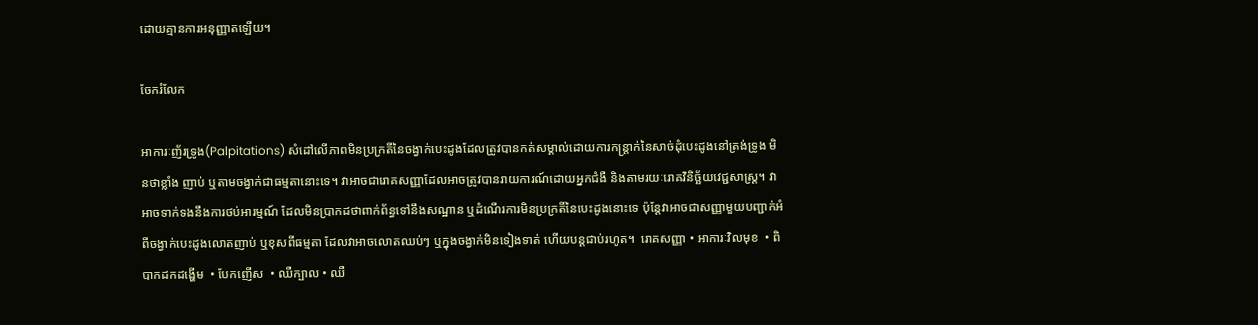ដោយគ្មានការអនុញ្ញាតឡើយ។

ចែករំលែក

អាការៈញ័រទ្រូង(Palpitations) សំដៅលើភាពមិនប្រក្រតីនៃចង្វាក់បេះដូងដែលត្រូវបានកត់សម្គាល់ដោយការកន្រ្តាក់នៃសាច់ដុំបេះដូងនៅត្រង់ទ្រូង មិនថាខ្លាំង ញាប់ ឬតាមចង្វាក់ជាធម្មតានោះទេ។ វាអាចជារោគសញ្ញាដែលអាចត្រូវបានរាយការណ៍ដោយអ្នកជំងឺ និងតាមរយៈរោគវិនិច្ឆ័យវេជ្ជសាស្រ្ត។ វាអាចទាក់ទងនឹងការថប់អារម្មណ៍ ដែលមិនប្រាកដថាពាក់ព័ន្ធទៅនឹងសណ្ឋាន ឬដំណើរការមិនប្រក្រតីនៃបេះដូងនោះទេ ប៉ុន្តែវាអាចជាសញ្ញាមួយបញ្ជាក់អំពីចង្វាក់បេះដូងលោតញាប់ ឬខុសពីធម្មតា ដែលវាអាចលោតឈប់ៗ ឬក្នុងចង្វាក់មិនទៀងទាត់ ហើយបន្តជាប់រហូត។  រោគសញ្ញា • អាការៈវិលមុខ  • ពិបាកដកដង្ហើម  • បែកញើស  • ឈឺក្បាល • ឈឺ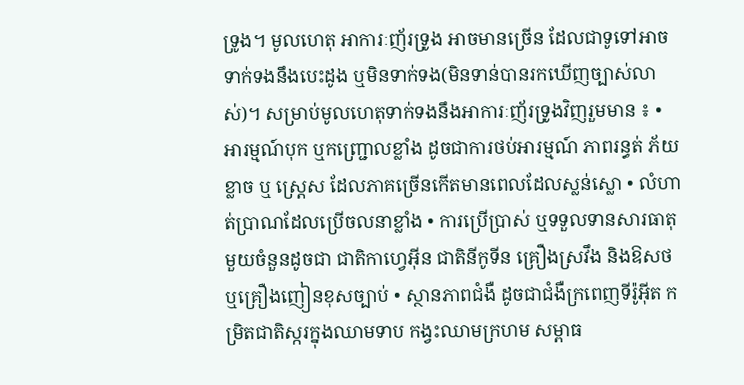ទ្រូង។ មូលហេតុ អាការៈញ័រទ្រូង អាចមានច្រើន ដែលជាទូទៅអាចទាក់ទងនឹងបេះដូង ឬមិនទាក់ទង(មិនទាន់បានរកឃើញច្បាស់លាស់)។ សម្រាប់មូលហេតុទាក់ទងនឹងអាការៈញ័រទ្រូងវិញរួមមាន ៖ • អារម្មណ៍បុក ឬកញ្រ្ជោលខ្លាំង ដូចជាការថប់អារម្មណ៍ ភាពរន្ធត់ ភ័យខ្លាច ឬ ស្រេ្តស ដែលភាគច្រើនកើតមានពេលដែលស្លន់ស្លោ • លំហាត់ប្រាណដែលប្រើចលនាខ្លាំង • ការប្រើប្រាស់ ឬទទួលទានសារធាតុមួយចំនួនដូចជា ជាតិកាហ្វេអ៊ីន ជាតិនីកូទីន គ្រឿងស្រវឹង និងឱសថ ឬគ្រឿងញៀនខុសច្បាប់ • ស្ថានភាពជំងឺ ដូចជាជំងឺក្រពេញទីរ៉ូអ៊ីត កម្រិតជាតិស្ករក្នុងឈាមទាប កង្វះឈាមក្រហម សម្ពាធ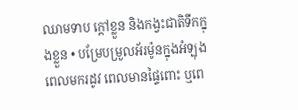ឈាមទាប ក្តៅខ្លួន និងកង្វះជាតិទឹកក្នុងខ្លួន • បម្រែបម្រួលអ័រម៉ូនក្នុងអំឡុងពេលមករដូវ ពេលមានផ្ទៃពោះ ឬពេ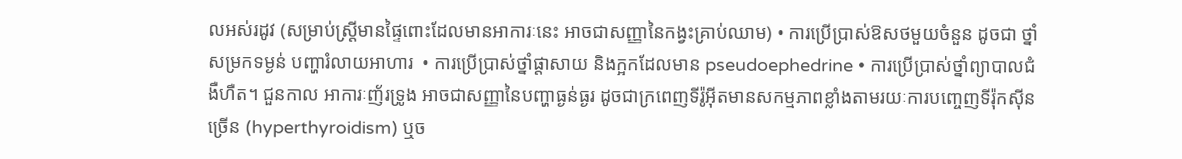លអស់រដូវ (សម្រាប់ស្រ្តីមានផ្ទៃពោះដែលមានអាការៈនេះ អាចជាសញ្ញានៃកង្វះគ្រាប់ឈាម) • ការប្រើប្រាស់ឱសថមួយចំនួន ដូចជា ថ្នាំសម្រកទម្ងន់ បញ្ហារំលាយអាហារ  • ការប្រើប្រាស់ថ្នាំផ្តាសាយ និងក្អកដែលមាន pseudoephedrine • ការប្រើប្រាស់ថ្នាំព្យាបាលជំងឺហឺត។ ជួនកាល អាការៈញ័រទ្រូង អាចជាសញ្ញានៃបញ្ហាធ្ងន់ធ្ងរ ដូចជាក្រពេញទីរ៉ូអ៊ីតមានសកម្មភាពខ្លាំងតាមរយៈការបញ្ចេញទីរ៉ុកស៊ីនច្រើន (hyperthyroidism) ឬច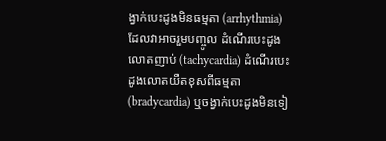ង្វាក់បេះដូងមិនធម្មតា (arrhythmia)  ដែលវាអាចរួមបញ្ចូល ដំណើរបេះដូងលោតញាប់ (tachycardia) ដំណើរបេះដូងលោតយឺតខុសពីធម្មតា (bradycardia) ឬចង្វាក់បេះដូងមិនទៀ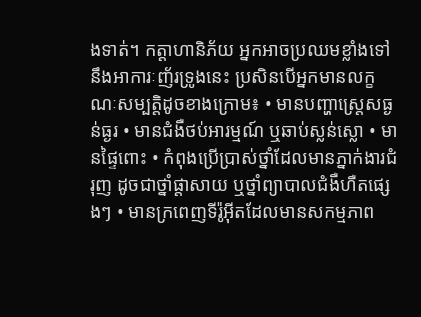ងទាត់។ កត្តាហានិភ័យ អ្នកអាចប្រឈមខ្លាំងទៅនឹងអាការៈញ័រទ្រូងនេះ ប្រសិនបើអ្នកមានលក្ខណៈសម្បត្តិដូចខាងក្រោម៖ • មានបញ្ហាស្រ្តេសធ្ងន់ធ្ងរ • មានជំងឺថប់អារម្មណ៍ ឬឆាប់ស្លន់ស្លោ • មានផ្ទៃពោះ • កំពុងប្រើប្រាស់ថ្នាំដែលមានភ្នាក់ងារជំរុញ ដូចជាថ្នាំផ្តាសាយ ឬថ្នាំព្យាបាលជំងឺហឺតផ្សេងៗ • មានក្រពេញទីរ៉ូអ៊ីតដែលមានសកម្មភាព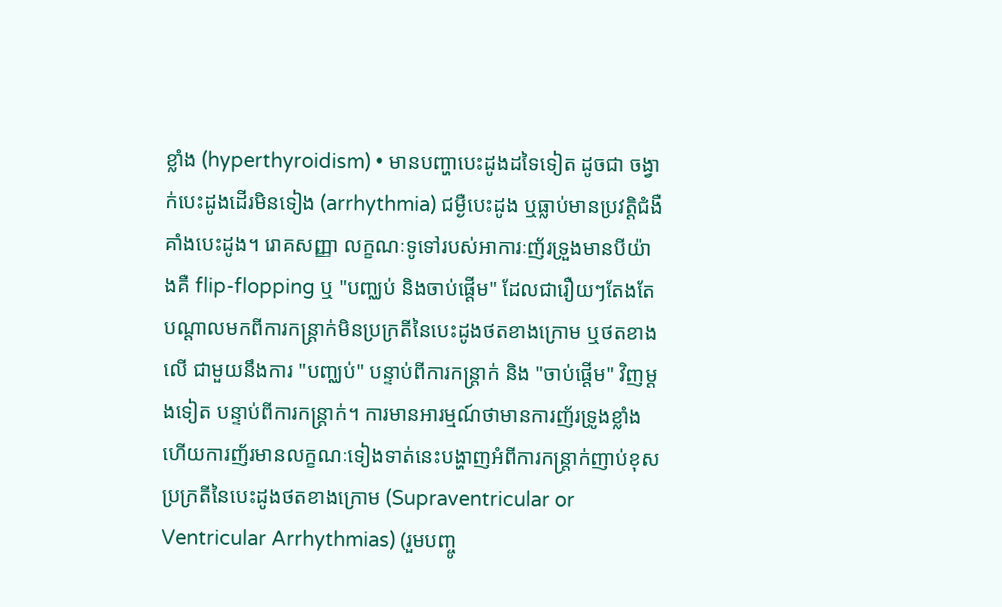ខ្លាំង (hyperthyroidism) • មានបញ្ហាបេះដូងដទៃទៀត ដូចជា ចង្វាក់បេះដូងដើរមិនទៀង (arrhythmia) ជម្ងឺបេះដូង ឬធ្លាប់មានប្រវត្តិជំងឺគាំងបេះដូង។ រោគសញ្ញា លក្ខណៈទូទៅរបស់អាការៈញ័រទ្រួងមានបីយ៉ាងគឺ flip-flopping ឬ "បញ្ឈប់ និងចាប់ផ្ដើម" ដែលជារឿយៗតែងតែបណ្ដាលមកពីការកន្ត្រាក់មិនប្រក្រតីនៃបេះដូងថតខាងក្រោម ឬថតខាងលើ ជាមួយនឹងការ "បញ្ឈប់" បន្ទាប់ពីការកន្ត្រាក់ និង "ចាប់ផ្ដើម" វិញម្ដងទៀត បន្ទាប់ពីការកន្ត្រាក់។ ការមានអារម្មណ៍ថាមានការញ័រទ្រូងខ្លាំង ហើយការញ័រមានលក្ខណៈទៀងទាត់នេះបង្ហាញអំពីការកន្រ្តាក់ញាប់ខុសប្រក្រតីនៃបេះដូងថតខាងក្រោម (Supraventricular or Ventricular Arrhythmias) (រួមបញ្ចូ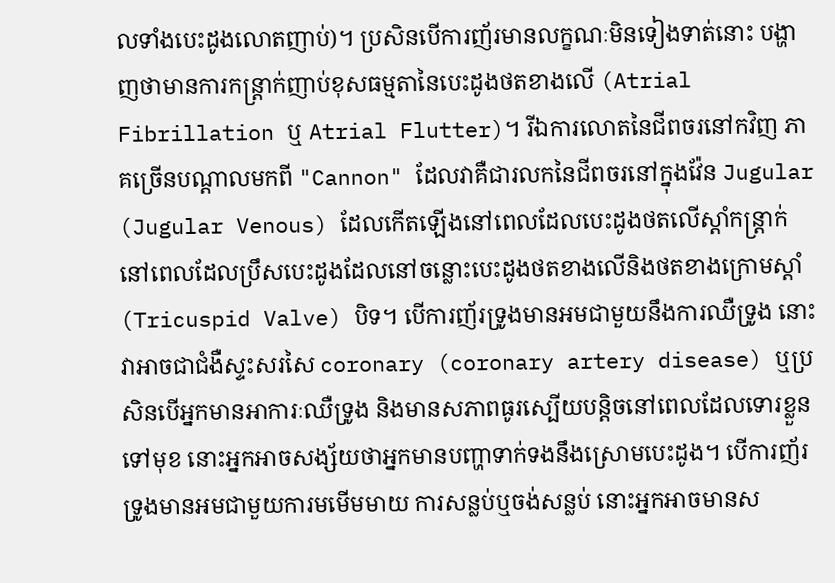លទាំងបេះដូងលោតញាប់)។ ប្រសិនបើការញ័រមានលក្ខណៈមិនទៀងទាត់នោះ បង្ហាញថាមានការកន្រ្តាក់ញាប់ខុសធម្មតានៃបេះដូងថតខាងលើ (Atrial Fibrillation ឬ Atrial Flutter)។ រីឯការលោតនៃជីពចរនៅកវិញ ភាគច្រើនបណ្ដាលមកពី "Cannon" ដែលវាគឺជារលកនៃជីពចរនៅក្នុងវ៉ែន Jugular (Jugular Venous) ដែលកើតឡើងនៅពេលដែលបេះដូងថតលើស្ដាំកន្រ្តាក់នៅពេលដែលប្រឹសបេះដូងដែលនៅចន្លោះបេះដូងថតខាងលើនិងថតខាងក្រោមស្ដាំ(Tricuspid Valve) បិទ។ បើការញ័រទ្រូងមានអមជាមួយនឹងការឈឺទ្រូង នោះវាអាចជាជំងឺស្ទះសរសៃ coronary (coronary artery disease) ឬប្រសិនបើអ្នកមានអាការៈឈឺទ្រូង និងមានសភាពធូរស្បើយបន្តិចនៅពេលដែលទោរខ្លួនទៅមុខ នោះអ្នកអាចសង្ស័យថាអ្នកមានបញ្ហាទាក់ទងនឹងស្រោមបេះដូង។ បើការញ័រទ្រូងមានអមជាមួយការមមើមមាយ ការសន្លប់ឬចង់សន្លប់ នោះអ្នកអាចមានស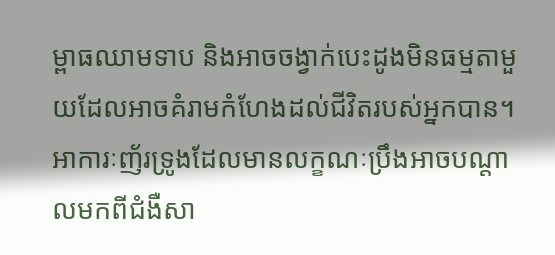ម្ពាធឈាមទាប និងអាចចង្វាក់បេះដូងមិនធម្មតាមួយដែលអាចគំរាមកំហែងដល់ជីវិតរបស់អ្នកបាន។ អាការៈញ័រទ្រូងដែលមានលក្ខណៈប្រឹងអាចបណ្ដាលមកពីជំងឺសា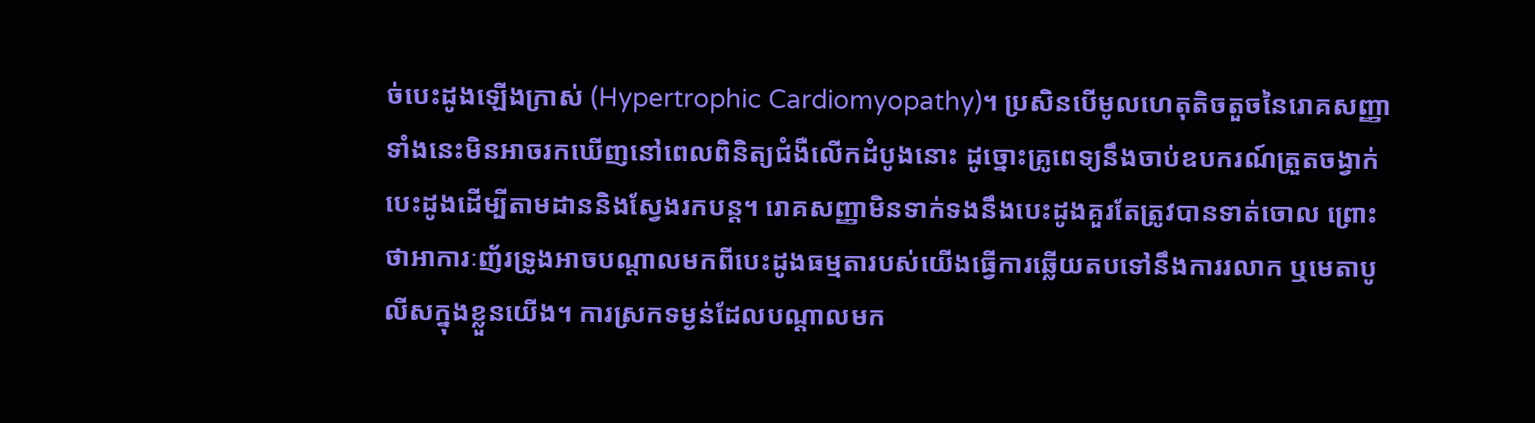ច់បេះដូងឡើងក្រាស់ (Hypertrophic Cardiomyopathy)។ ប្រសិនបើមូលហេតុតិចតួចនៃរោគសញ្ញាទាំងនេះមិនអាចរកឃើញនៅពេលពិនិត្យជំងឺលើកដំបូងនោះ ដូច្នោះគ្រូពេទ្យនឹងចាប់ឧបករណ៍ត្រួតចង្វាក់បេះដូងដើម្បីតាមដាននិងស្វែងរកបន្ត។ រោគសញ្ញាមិនទាក់ទងនឹងបេះដូងគួរតែត្រូវបានទាត់ចោល ព្រោះថាអាការៈញ័រទ្រូងអាចបណ្ដាលមកពីបេះដូងធម្មតារបស់យើងធ្វើការឆ្លើយតបទៅនឹងការរលាក ឬមេតាបូលីសក្នុងខ្លួនយើង។ ការស្រកទម្ងន់ដែលបណ្ដាលមក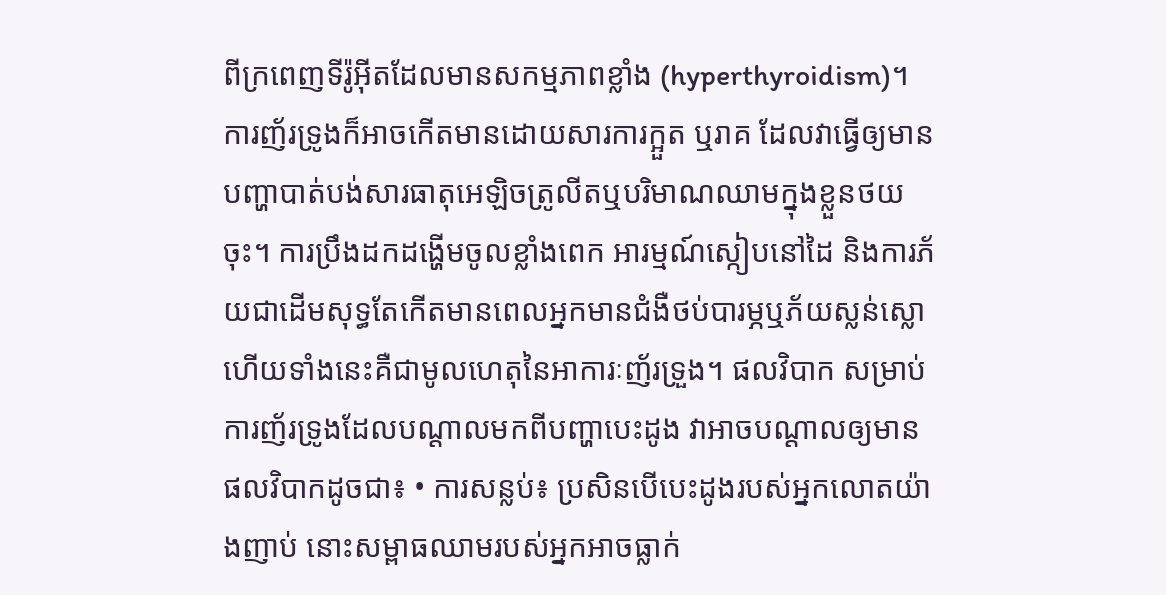ពីក្រពេញទីរ៉ូអ៊ីតដែលមានសកម្មភាពខ្លាំង (hyperthyroidism)។ ការញ័រទ្រូងក៏អាចកើតមានដោយសារការក្អួត ឬរាគ ដែលវាធ្វើឲ្យមានបញ្ហាបាត់បង់សារធាតុអេឡិចត្រូលីតឬបរិមាណឈាមក្នុងខ្លួនថយចុះ។ ការប្រឹងដកដង្ហើមចូលខ្លាំងពេក អារម្មណ៍ស្កៀបនៅដៃ និងការភ័យជាដើមសុទ្ធតែកើតមានពេលអ្នកមានជំងឺថប់បារម្ភឬភ័យស្លន់ស្លោ ហើយទាំងនេះគឺជាមូលហេតុនៃអាការៈញ័រទ្រួង។ ផលវិបាក សម្រាប់ការញ័រទ្រូងដែលបណ្ដាលមកពីបញ្ហាបេះដូង វាអាចបណ្ដាលឲ្យមានផលវិបាកដូចជា៖ • ការសន្លប់៖ ប្រសិនបើបេះដូងរបស់អ្នកលោតយ៉ាងញាប់ នោះសម្ពាធឈាមរបស់អ្នកអាចធ្លាក់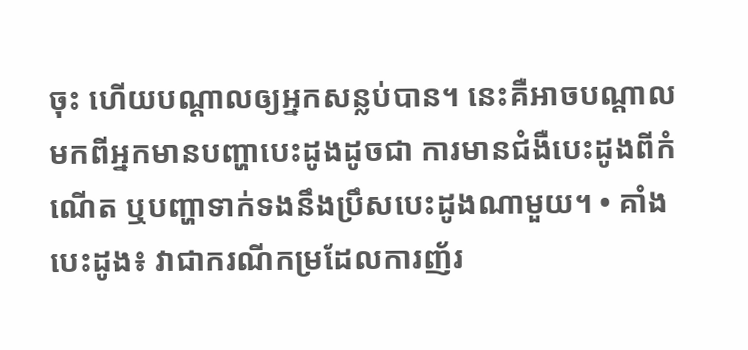ចុះ ហើយបណ្ដាលឲ្យអ្នកសន្លប់បាន។ នេះគឺអាចបណ្ដាលមកពីអ្នកមានបញ្ហាបេះដូងដូចជា ការមានជំងឺបេះដូងពីកំណើត ឬបញ្ហាទាក់ទងនឹងប្រឹសបេះដូងណាមួយ។ • គាំងបេះដូង៖ វាជាករណីកម្រដែលការញ័រ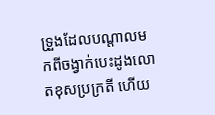ទ្រួងដែលបណ្ដាលមកពីចង្វាក់បេះដូងលោតខុសប្រក្រតី ហើយ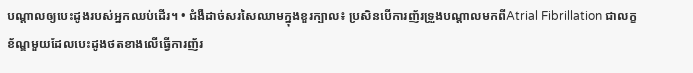បណ្ដាលឲ្យបេះដូងរបស់អ្នកឈប់ដើរ។ • ជំងឺដាច់សរសៃឈាមក្នុងខួរក្បាល៖ ប្រសិនបើការញ័រទ្រួងបណ្ដាលមកពីAtrial Fibrillation ជាលក្ខខ័ណ្ឌមួយដែលបេះដូងថតខាងលើធ្វើការញ័រ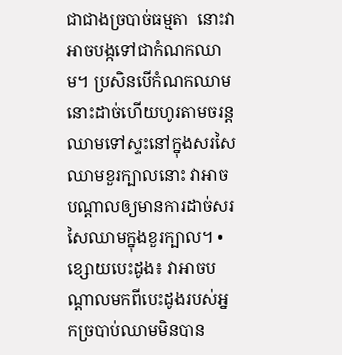ជាជាងច្របាច់ធម្មតា  នោះវាអាចបង្កទៅជាកំណកឈាម។ ប្រសិនបើកំណកឈាមនោះដាច់ហើយហូរតាមចរន្តឈាមទៅស្ទះនៅក្នុងសរសៃឈាមខួរក្បាលនោះ វាអាចបណ្ដាលឲ្យមានការដាច់សរសៃឈាមក្នុងខួរក្បាល។ • ខ្សោយបេះដូង៖ វាអាចបណ្ដាលមកពីបេះដូងរបស់អ្នកច្របាប់ឈាមមិនបាន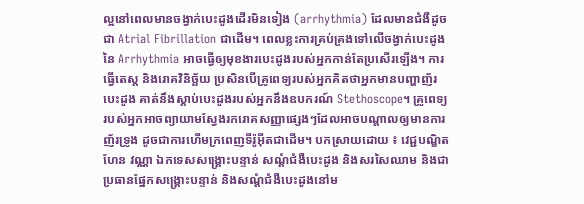ល្អនៅពេលមានចង្វាក់បេះដូងដើរមិនទៀង (arrhythmia) ដែលមានជំងឺដូចជា Atrial Fibrillation ជាដើម។ ពេលខ្លះការគ្រប់គ្រងទៅលើចង្វាក់បេះដូងនៃ Arrhythmia អាចធ្វើឲ្យមុខងារបេះដូងរបស់អ្នកកាន់តែប្រសើរឡើង។ ការធ្វើតេស្ត និងរោគវិនិច្ឆ័យ ប្រសិនបើគ្រូពេទ្យរបស់អ្នកគិតថាអ្នកមានបញ្ហាញ័របេះដូង គាត់នឹងស្ដាប់បេះដូងរបស់អ្នកនឹងឧបករណ៍ Stethoscope។ គ្រូពេទ្យរបស់អ្នកអាចព្យាយាមស្វែងរករោគសញ្ញាផ្សេងៗដែលអាចបណ្ដាលឲ្យមានការញ័រទ្រូង ដូចជាការហើមក្រពេញទីរ៉ូអ៊ីតជាដើម។ បកស្រាយដោយ ៖ វេជ្ជបណ្ឌិត ហែន វណ្ណា ឯកទេសសង្រ្គោះបន្ទាន់ សណ្តំជំងឺបេះដូង និងសរសៃឈាម និងជាប្រធានផ្នែកសង្រ្គោះបន្ទាន់ និងសណ្តំជំងឺបេះដូងនៅម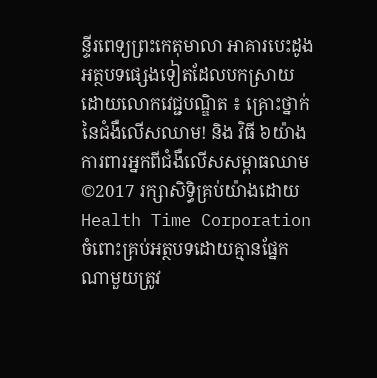ន្ទីរពេទ្យព្រះកេតុមាលា អាគារបេះដូង អត្ថបទផ្សេងទៀតដែលបកស្រាយដោយលោកវេជ្ជបណ្ឌិត ៖ គ្រោះថ្នាក់នៃជំងឺលើសឈាម! និង វិធី ៦យ៉ាងការពារអ្នកពីជំងឺលើសសម្ពាធឈាម ©2017 រក្សាសិទ្ធិគ្រប់យ៉ាងដោយ Health Time Corporation ចំពោះគ្រប់អត្ថបទដោយគ្មានផ្នែកណាមួយត្រូវ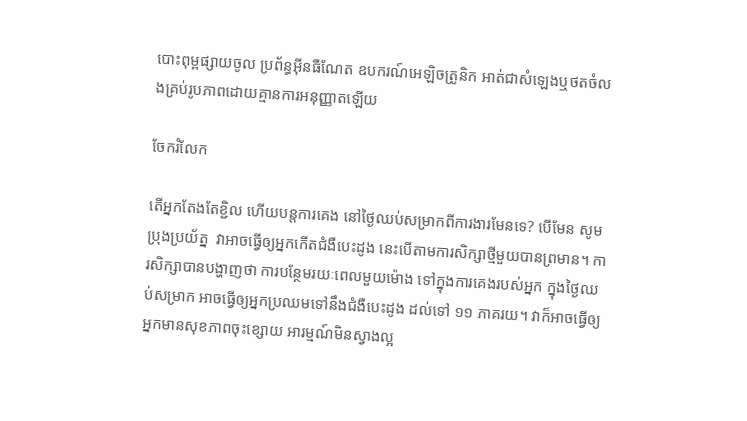បោះពុម្ពផ្សាយចូល ប្រព័ន្ធអ៊ីនធឺណែត ឧបករណ៍អេឡិចត្រូនិក អាត់ជាសំឡេងឬថតចំលងគ្រប់រូបភាពដោយគ្មានការអនុញ្ញាតឡើយ

ចែករំលែក

តើអ្នកតែងតែខ្ជិល ហើយបន្តការគេង នៅថ្ងៃឈប់សម្រាកពីការងារមែនទេ? បើមែន សូមប្រុងប្រយ័ត្ន  វាអាចធ្វើឲ្យអ្នកកើតជំងឺបេះដូង នេះបើតាមការសិក្សាថ្មីមួយបានព្រមាន។ ការសិក្សាបានបង្ហាញថា ការបន្ថែមរយៈពេលមួយម៉ោង ទៅក្នុងការគេងរបស់អ្នក ក្នុងថ្ងៃឈប់សម្រាក អាចធ្វើឲ្យអ្នកប្រឈមទៅនឹងជំងឺបេះដូង ដល់ទៅ ១១ ភាគរយ។ វាក៏អាចធ្វើឲ្យអ្នកមានសុខភាពចុះខ្សោយ អារម្មណ៍មិនស្វាងល្អ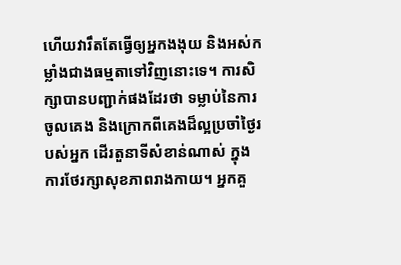ហើយវារឹតតែធ្វើឲ្យអ្នកងងុយ និងអស់កម្លាំងជាងធម្មតាទៅវិញនោះទេ។ ការសិក្សាបានបញ្ជាក់ផងដែរថា ទម្លាប់នៃការចូលគេង និងក្រោកពីគេងដ៏ល្អប្រចាំថ្ងៃរបស់អ្នក ដើរតួនាទីសំខាន់ណាស់ ក្នុងការថែរក្សាសុខភាពរាងកាយ។ អ្នកគួ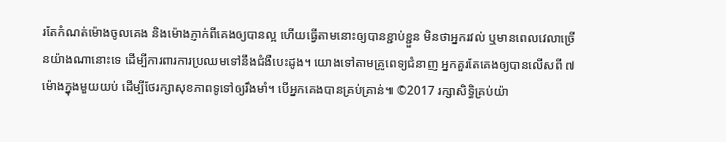រតែកំណត់ម៉ោងចូលគេង និងម៉ោងភ្ញាក់ពីគេងឲ្យបានល្អ ហើយធ្វើតាមនោះឲ្យបានខ្ជាប់ខ្ជួន មិនថាអ្នករវល់ ឬមានពេលវេលាច្រើនយ៉ាងណានោះទេ ដើម្បីការពារការប្រឈមទៅនឹងជំងឺបេះដូង។ យោងទៅតាមគ្រូពេទ្យជំនាញ អ្នកគួរតែគេងឲ្យបានលើសពី ៧ ម៉ោងក្នុងមួយយប់ ដើម្បីថែរក្សាសុខភាពទូទៅឲ្យរឹងមាំ។ បើអ្នកគេងបានគ្រប់គ្រាន់៕ ©2017 រក្សាសិទ្ធិគ្រប់យ៉ា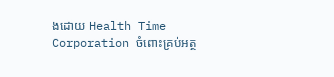ងដោយ Health Time Corporation ចំពោះគ្រប់អត្ថ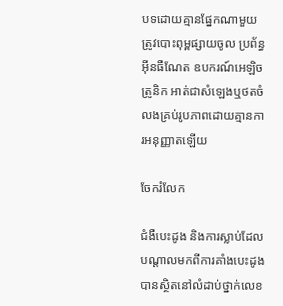បទដោយគ្មានផ្នែកណាមួយត្រូវបោះពុម្ពផ្សាយចូល ប្រព័ន្ធអ៊ីនធឺណែត ឧបករណ៍អេឡិចត្រូនិក អាត់ជាសំឡេងឬថតចំលងគ្រប់រូបភាពដោយគ្មានការអនុញ្ញាតឡើយ

ចែករំលែក

ជំងឺបេះដូង និងការស្លាប់ដែលបណ្ដាលមកពីការគាំងបេះដូងបានស្ថិតនៅលំដាប់ថ្នាក់លេខ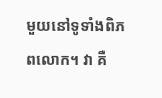មួយនៅទូទាំងពិភពលោក។ វា គឺ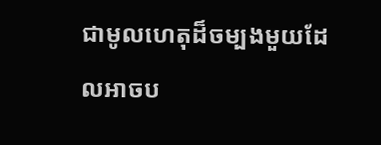ជាមូលហេតុដ៏ចម្បងមួយដែលអាចប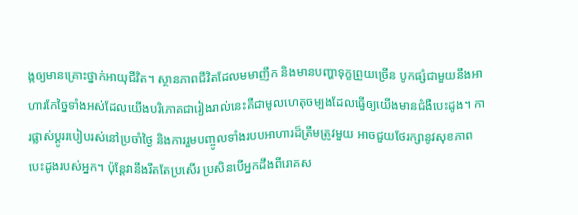ង្កឲ្យមានគ្រោះថ្នាក់អាយុជីវិត។ ស្ថានភាពជីវិតដែលមមាញឹក និងមានបញ្ហាទុក្ខព្រួយច្រើន បូកផ្សំជាមួយនឹងអាហារកែច្នៃទាំងអស់ដែលយើងបរិភោគជារៀងរាល់នេះគឺជាមូលហេតុចម្បងដែលធ្វើឲ្យយើងមានជំងឺបេះដូង។ ការផ្លាស់ប្ដូររបៀបរស់នៅប្រចាំថ្ងៃ និងការរួមបញ្ចូលទាំងរបបអាហារដ៏ត្រឹមត្រូវមួយ អាចជួយថែរក្សានូវសុខភាពបេះដូងរបស់អ្នក។ ប៉ុន្ដែវានឹងរឹតតែប្រសើរ ប្រសិនបើអ្នកដឹងពីរោគស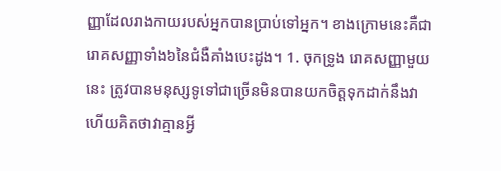ញ្ញាដែលរាងកាយរបស់អ្នកបានប្រាប់ទៅអ្នក។ ខាងក្រោមនេះគឺជារោគសញ្ញាទាំង៦នៃជំងឺគាំងបេះដូង។ 1. ចុកទ្រូង រោគសញ្ញាមួយនេះ ត្រូវបានមនុស្សទូទៅជាច្រើនមិនបានយកចិត្តទុកដាក់នឹងវា ហើយគិតថាវាគ្មានអ្វី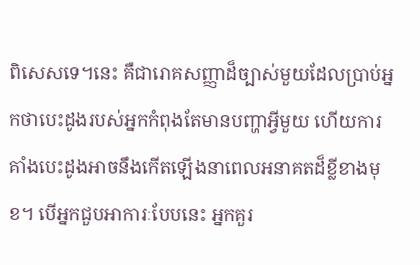ពិសេសទេ។នេះ គឺជារោគសញ្ញាដ៏ច្បាស់មួយដែលប្រាប់អ្នកថាបេះដូងរបស់អ្នកកំពុងតែមានបញ្ហាអ្វីមួយ ហើយការគាំងបេះដូងអាចនឹងកើតឡើងនាពេលអនាគតដ៏ខ្លីខាងមុខ។ បើអ្នកជួបអាការៈបែបនេះ អ្នកគួរ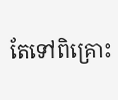តែទៅពិគ្រោះ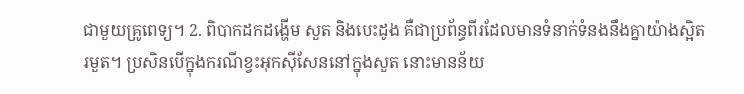ជាមួយគ្រូពេទ្យ។ 2. ពិបាកដកដង្ហើម សួត និងបេះដូង គឺជាប្រព័ន្ធពីរដែលមានទំនាក់ទំនងនឹងគ្នាយ៉ាងស្អិតរមួត។ ប្រសិនបើក្នុងករណីខ្វះអុកស៊ីសែននៅក្នុងសួត នោះមានន័យ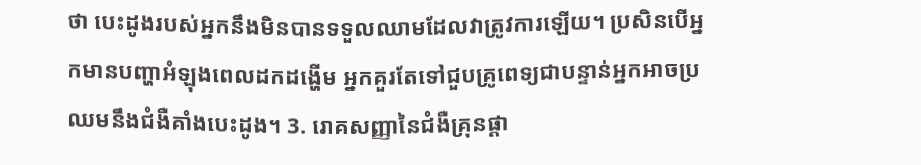ថា បេះដូងរបស់អ្នកនឹងមិនបានទទួលឈាមដែលវាត្រូវការឡើយ។ ប្រសិនបើអ្នកមានបញ្ហាអំឡុងពេលដកដង្ហើម អ្នកគួរតែទៅជួបគ្រូពេទ្យជាបន្ទាន់អ្នកអាចប្រឈមនឹងជំងឺគាំងបេះដូង។ 3. រោគសញ្ញានៃជំងឺគ្រុនផ្ដា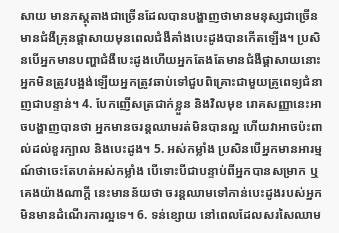សាយ មានភស្ដុតាងជាច្រើនដែលបានបង្ហាញថាមានមនុស្សជាច្រើនមានជំងឺគ្រុនផ្ដាសាយមុនពេលជំងឺគាំងបេះដូងបានកើតឡើង។ ប្រសិនបើអ្នកមានបញ្ហាជំងឺបេះដូងហើយអ្នកតែងតែមានជំងឺផ្ដាសាយនោះ អ្នកមិនត្រូវបង្អង់ឡើយអ្នកត្រូវឆាប់ទៅជួបពិគ្រោះជាមួយគ្រូពេទ្យជំនាញជាបន្ទាន់។ 4. បែកញើសត្រជាក់ខ្លួន និងវិលមុខ រោគសញ្ញានេះអាចបង្ហាញបានថា អ្នកមានចរន្តឈាមរត់មិនបានល្អ ហើយវាអាចប៉ះពាល់ដល់ខួរក្បាល និងបេះដូង។ 5. អស់កម្លាំង ប្រសិនបើអ្នកមានអារម្មណ៍ថាចេះតែហត់អស់កម្លាំង បើទោះបីជាបន្ទាប់ពីអ្នកបានសម្រាក ឬគេងយ៉ាងណាក្ដី នេះមានន័យថា ចរន្តឈាមទៅកាន់បេះដូងរបស់អ្នកមិនមានដំណើរការល្អទេ។ 6. ទន់ខ្សោយ នៅពេលដែលសរសៃឈាម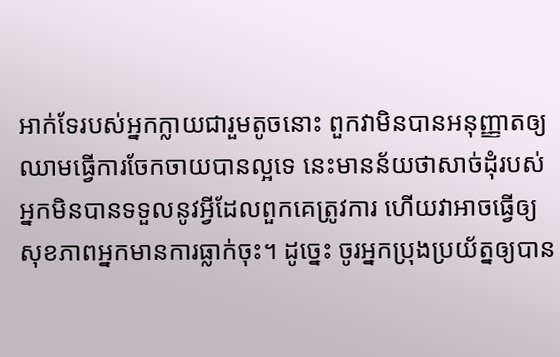អាក់ទែរបស់អ្នកក្លាយជារួមតូចនោះ ពួកវាមិនបានអនុញ្ញាតឲ្យឈាមធ្វើការចែកចាយបានល្អទេ នេះមានន័យថាសាច់ដុំរបស់អ្នកមិនបានទទួលនូវអ្វីដែលពួកគេត្រូវការ ហើយវាអាចធ្វើឲ្យសុខភាពអ្នកមានការធ្លាក់ចុះ។ ដូច្នេះ ចូរអ្នកប្រុងប្រយ័ត្នឲ្យបាន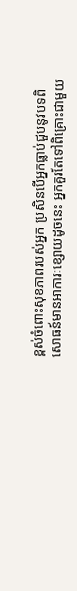ខ្ពស់ចំពោះសុខភាពរបស់អ្នក ប្រសិនបើអ្នកធ្លាប់ជួបនូវបទពិសោធន៍មានអាការៈខ្សោយដូចនេះ អ្នកគួរតែទៅពិគ្រោះជាមួយ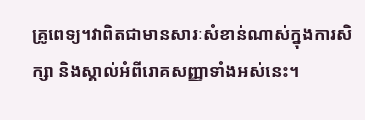គ្រូពេទ្យ។វាពិតជាមានសារៈសំខាន់ណាស់ក្នុងការសិក្សា និងស្គាល់អំពីរោគសញ្ញាទាំងអស់នេះ។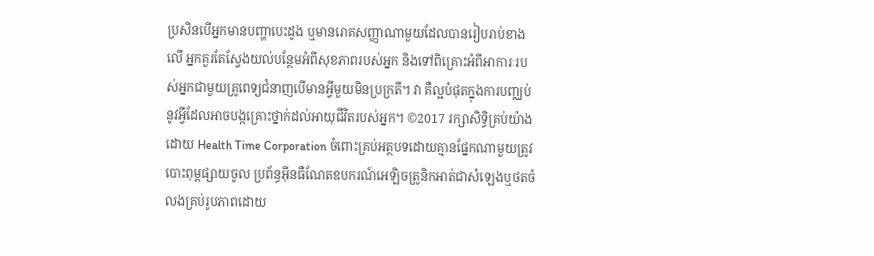ប្រសិនបើអ្នកមានបញ្ហាបេះដូង ឬមានរោគសញ្ញាណាមួយដែលបានរៀបរាប់ខាងលើ អ្នកគួរតែស្វែងយល់បន្ថែមអំពីសុខភាពរបស់អ្នក និងទៅពិគ្រោះអំពីអាការៈរបស់អ្នកជាមួយគ្រូពេទ្យជំនាញបើមានអ្វីមួយមិនប្រក្រតី។ វា គឺល្អបំផុតក្នុងការបញ្ឈប់នូវអ្វីដែលអាចបង្កគ្រោះថ្នាក់ដល់អាយុជីវិតរបស់អ្នក។ ©2017 រក្សាសិទ្ធិគ្រប់យ៉ាងដោយ Health Time Corporation ចំពោះគ្រប់អត្ថបទដោយគ្មានផ្នែកណាមួយត្រូវបោះពុម្ពផ្សាយចូល ប្រព័ន្ធអ៊ីនធឺណែតឧបករណ៍អេឡិចត្រូនិកអាត់ជាសំឡេងឬថតចំលងគ្រប់រូបភាពដោយ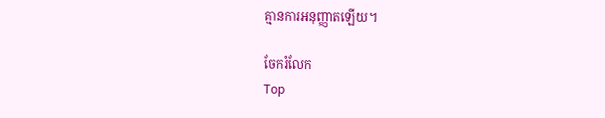គ្មានការអនុញ្ញាតឡើយ។

ចែករំលែក
Top